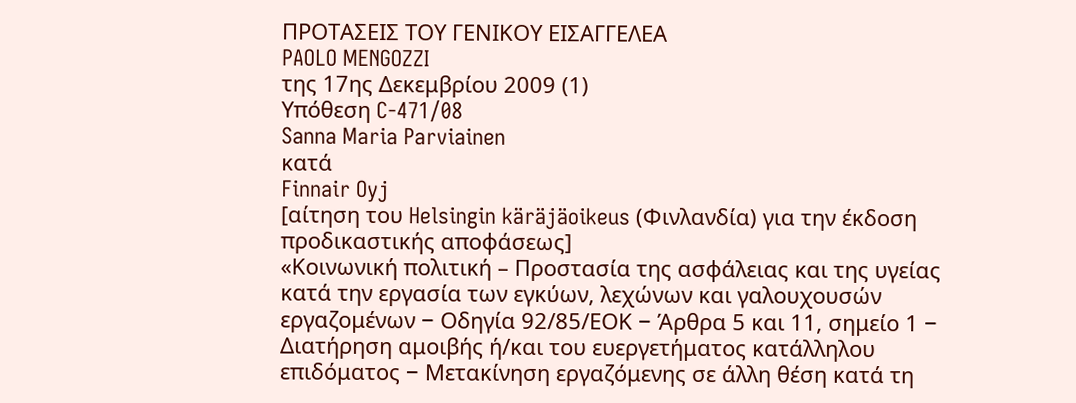ΠΡΟΤΑΣΕΙΣ ΤΟΥ ΓΕΝΙΚΟΥ ΕΙΣΑΓΓΕΛΕΑ
PAOLO MENGOZZI
της 17ης Δεκεμβρίου 2009 (1)
Υπόθεση C‑471/08
Sanna Maria Parviainen
κατά
Finnair Oyj
[αίτηση του Helsingin käräjäoikeus (Φινλανδία) για την έκδοση προδικαστικής αποφάσεως]
«Κοινωνική πολιτική – Προστασία της ασφάλειας και της υγείας κατά την εργασία των εγκύων, λεχώνων και γαλουχουσών εργαζομένων − Οδηγία 92/85/ΕΟΚ − Άρθρα 5 και 11, σημείο 1 − Διατήρηση αμοιβής ή/και του ευεργετήματος κατάλληλου επιδόματος − Μετακίνηση εργαζόμενης σε άλλη θέση κατά τη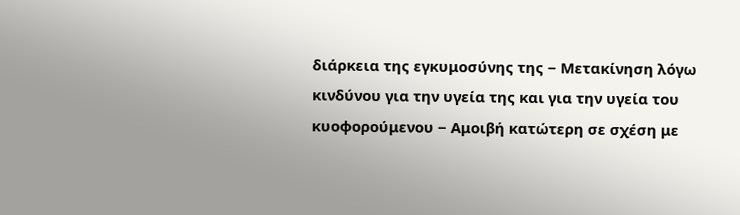διάρκεια της εγκυμοσύνης της − Μετακίνηση λόγω κινδύνου για την υγεία της και για την υγεία του κυοφορούμενου − Αμοιβή κατώτερη σε σχέση με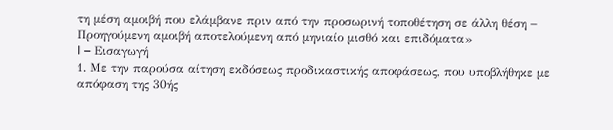τη μέση αμοιβή που ελάμβανε πριν από την προσωρινή τοποθέτηση σε άλλη θέση − Προηγούμενη αμοιβή αποτελούμενη από μηνιαίο μισθό και επιδόματα»
I – Εισαγωγή
1. Με την παρούσα αίτηση εκδόσεως προδικαστικής αποφάσεως, που υποβλήθηκε με απόφαση της 30ής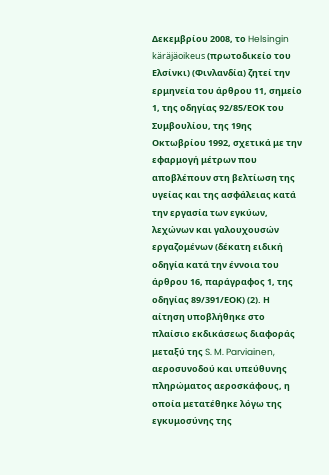Δεκεμβρίου 2008, το Helsingin käräjäoikeus (πρωτοδικείο του Ελσίνκι) (Φινλανδία) ζητεί την ερμηνεία του άρθρου 11, σημείο 1, της οδηγίας 92/85/ΕΟΚ του Συμβουλίου, της 19ης Οκτωβρίου 1992, σχετικά με την εφαρμογή μέτρων που αποβλέπουν στη βελτίωση της υγείας και της ασφάλειας κατά την εργασία των εγκύων, λεχώνων και γαλουχουσών εργαζομένων (δέκατη ειδική οδηγία κατά την έννοια του άρθρου 16, παράγραφος 1, της οδηγίας 89/391/ΕΟΚ) (2). Η αίτηση υποβλήθηκε στο πλαίσιο εκδικάσεως διαφοράς μεταξύ της S. M. Parviainen, αεροσυνοδού και υπεύθυνης πληρώματος αεροσκάφους, η οποία μετατέθηκε λόγω της εγκυμοσύνης της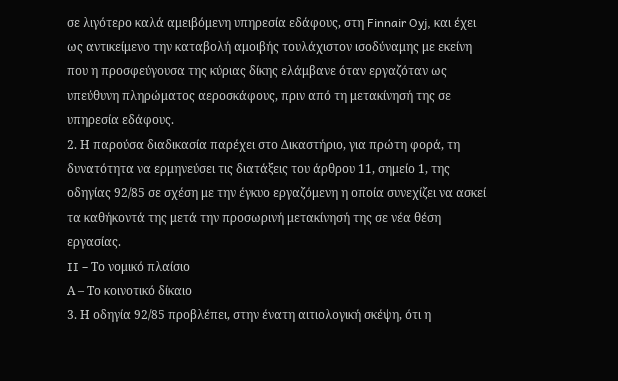σε λιγότερο καλά αμειβόμενη υπηρεσία εδάφους, στη Finnair Oyj, και έχει ως αντικείμενο την καταβολή αμοιβής τουλάχιστον ισοδύναμης με εκείνη που η προσφεύγουσα της κύριας δίκης ελάμβανε όταν εργαζόταν ως υπεύθυνη πληρώματος αεροσκάφους, πριν από τη μετακίνησή της σε υπηρεσία εδάφους.
2. Η παρούσα διαδικασία παρέχει στο Δικαστήριο, για πρώτη φορά, τη δυνατότητα να ερμηνεύσει τις διατάξεις του άρθρου 11, σημείο 1, της οδηγίας 92/85 σε σχέση με την έγκυο εργαζόμενη η οποία συνεχίζει να ασκεί τα καθήκοντά της μετά την προσωρινή μετακίνησή της σε νέα θέση εργασίας.
II – Το νομικό πλαίσιο
Α – Το κοινοτικό δίκαιο
3. Η οδηγία 92/85 προβλέπει, στην ένατη αιτιολογική σκέψη, ότι η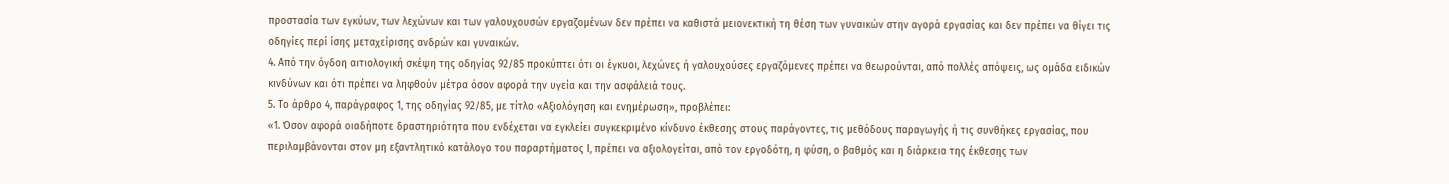προστασία των εγκύων, των λεχώνων και των γαλουχουσών εργαζομένων δεν πρέπει να καθιστά μειονεκτική τη θέση των γυναικών στην αγορά εργασίας και δεν πρέπει να θίγει τις οδηγίες περί ίσης μεταχείρισης ανδρών και γυναικών.
4. Από την όγδοη αιτιολογική σκέψη της οδηγίας 92/85 προκύπτει ότι οι έγκυοι, λεχώνες ή γαλουχούσες εργαζόμενες πρέπει να θεωρούνται, από πολλές απόψεις, ως ομάδα ειδικών κινδύνων και ότι πρέπει να ληφθούν μέτρα όσον αφορά την υγεία και την ασφάλειά τους.
5. Το άρθρο 4, παράγραφος 1, της οδηγίας 92/85, με τίτλο «Αξιολόγηση και ενημέρωση», προβλέπει:
«1. Όσον αφορά οιαδήποτε δραστηριότητα που ενδέχεται να εγκλείει συγκεκριμένο κίνδυνο έκθεσης στους παράγοντες, τις μεθόδους παραγωγής ή τις συνθήκες εργασίας, που περιλαμβάνονται στον μη εξαντλητικό κατάλογο του παραρτήματος Ι, πρέπει να αξιολογείται, από τον εργοδότη, η φύση, ο βαθμός και η διάρκεια της έκθεσης των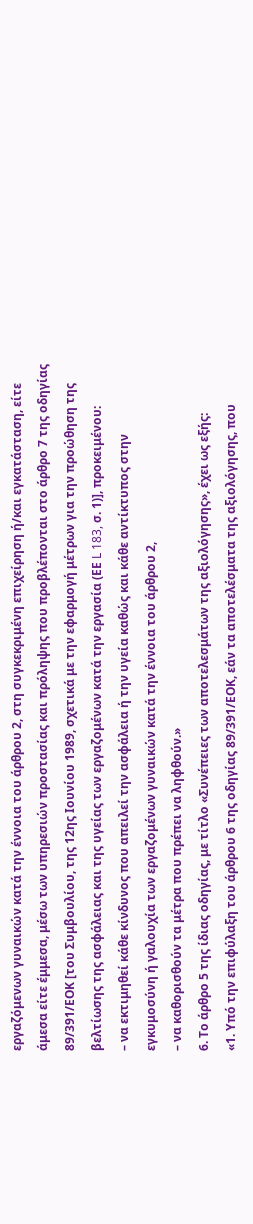εργαζόμενων γυναικών κατά την έννοια του άρθρου 2, στη συγκεκριμένη επιχείρηση ή/και εγκατάσταση, είτε άμεσα είτε έμμεσα, μέσω των υπηρεσιών προστασίας και πρόληψης που προβλέπονται στο άρθρο 7 της οδηγίας 89/391/ΕΟΚ [του Συμβουλίου, της 12ης Ιουνίου 1989, σχετικά με την εφαρμογή μέτρων για την προώθηση της βελτίωσης της ασφάλειας και της υγείας των εργαζομένων κατά την εργασία (ΕΕ L 183, σ. 1)], προκειμένου:
– να εκτιμηθεί κάθε κίνδυνος που απειλεί την ασφάλεια ή την υγεία καθώς και κάθε αντίκτυπος στην εγκυμοσύνη ή γαλουχία των εργαζομένων γυναικών κατά την έννοια του άρθρου 2,
– να καθορισθούν τα μέτρα που πρέπει να ληφθούν.»
6. Το άρθρο 5 της ίδιας οδηγίας, με τίτλο «Συνέπειες των αποτελεσμάτων της αξιολόγησης», έχει ως εξής:
«1. Υπό την επιφύλαξη του άρθρου 6 της οδηγίας 89/391/ΕΟΚ, εάν τα αποτελέσματα της αξιολόγησης, που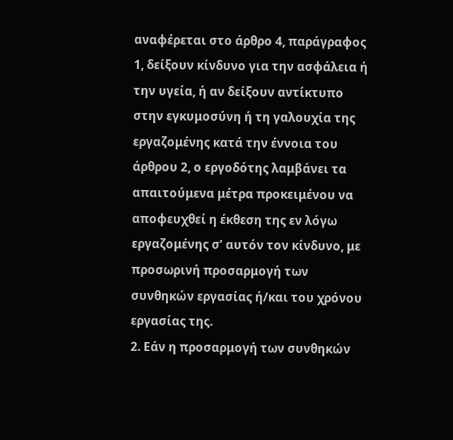αναφέρεται στο άρθρο 4, παράγραφος 1, δείξουν κίνδυνο για την ασφάλεια ή την υγεία, ή αν δείξουν αντίκτυπο στην εγκυμοσύνη ή τη γαλουχία της εργαζομένης κατά την έννοια του άρθρου 2, ο εργοδότης λαμβάνει τα απαιτούμενα μέτρα προκειμένου να αποφευχθεί η έκθεση της εν λόγω εργαζομένης σ’ αυτόν τον κίνδυνο, με προσωρινή προσαρμογή των συνθηκών εργασίας ή/και του χρόνου εργασίας της.
2. Εάν η προσαρμογή των συνθηκών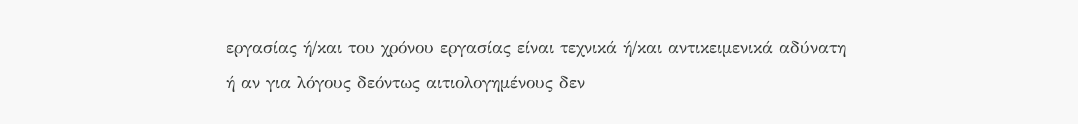εργασίας ή/και του χρόνου εργασίας είναι τεχνικά ή/και αντικειμενικά αδύνατη ή αν για λόγους δεόντως αιτιολογημένους δεν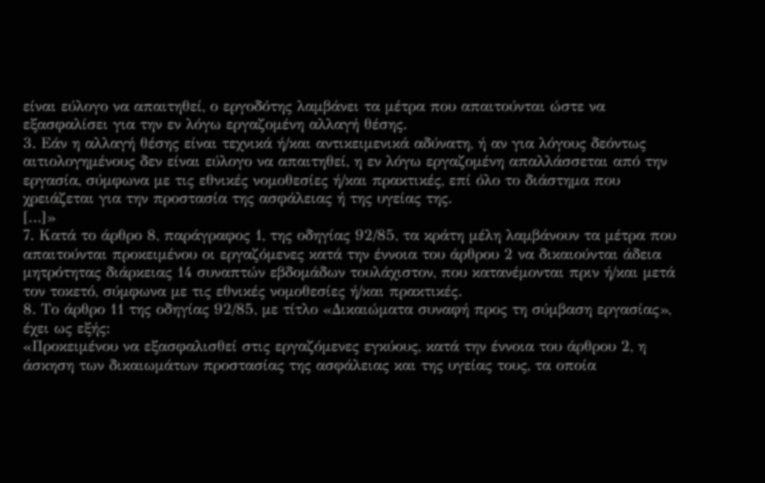είναι εύλογο να απαιτηθεί, ο εργοδότης λαμβάνει τα μέτρα που απαιτούνται ώστε να εξασφαλίσει για την εν λόγω εργαζομένη αλλαγή θέσης.
3. Εάν η αλλαγή θέσης είναι τεχνικά ή/και αντικειμενικά αδύνατη, ή αν για λόγους δεόντως αιτιολογημένους δεν είναι εύλογο να απαιτηθεί, η εν λόγω εργαζομένη απαλλάσσεται από την εργασία, σύμφωνα με τις εθνικές νομοθεσίες ή/και πρακτικές, επί όλο το διάστημα που χρειάζεται για την προστασία της ασφάλειας ή της υγείας της.
[…]»
7. Κατά το άρθρο 8, παράγραφος 1, της οδηγίας 92/85, τα κράτη μέλη λαμβάνουν τα μέτρα που απαιτούνται προκειμένου οι εργαζόμενες κατά την έννοια του άρθρου 2 να δικαιούνται άδεια μητρότητας διάρκειας 14 συναπτών εβδομάδων τουλάχιστον, που κατανέμονται πριν ή/και μετά τον τοκετό, σύμφωνα με τις εθνικές νομοθεσίες ή/και πρακτικές.
8. Το άρθρο 11 της οδηγίας 92/85, με τίτλο «Δικαιώματα συναφή προς τη σύμβαση εργασίας», έχει ως εξής:
«Προκειμένου να εξασφαλισθεί στις εργαζόμενες εγκύους, κατά την έννοια του άρθρου 2, η άσκηση των δικαιωμάτων προστασίας της ασφάλειας και της υγείας τους, τα οποία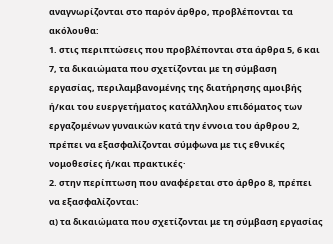αναγνωρίζονται στο παρόν άρθρο, προβλέπονται τα ακόλουθα:
1. στις περιπτώσεις που προβλέπονται στα άρθρα 5, 6 και 7, τα δικαιώματα που σχετίζονται με τη σύμβαση εργασίας, περιλαμβανομένης της διατήρησης αμοιβής ή/και του ευεργετήματος κατάλληλου επιδόματος των εργαζομένων γυναικών κατά την έννοια του άρθρου 2, πρέπει να εξασφαλίζονται σύμφωνα με τις εθνικές νομοθεσίες ή/και πρακτικές·
2. στην περίπτωση που αναφέρεται στο άρθρο 8, πρέπει να εξασφαλίζονται:
α) τα δικαιώματα που σχετίζονται με τη σύμβαση εργασίας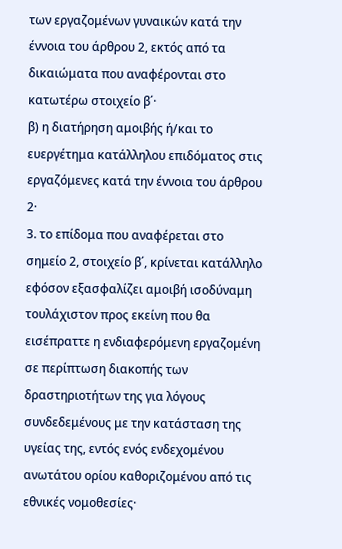των εργαζομένων γυναικών κατά την έννοια του άρθρου 2, εκτός από τα δικαιώματα που αναφέρονται στο κατωτέρω στοιχείο β΄·
β) η διατήρηση αμοιβής ή/και το ευεργέτημα κατάλληλου επιδόματος στις εργαζόμενες κατά την έννοια του άρθρου 2·
3. το επίδομα που αναφέρεται στο σημείο 2, στοιχείο β΄, κρίνεται κατάλληλο εφόσον εξασφαλίζει αμοιβή ισοδύναμη τουλάχιστον προς εκείνη που θα εισέπραττε η ενδιαφερόμενη εργαζομένη σε περίπτωση διακοπής των δραστηριοτήτων της για λόγους συνδεδεμένους με την κατάσταση της υγείας της, εντός ενός ενδεχομένου ανωτάτου ορίου καθοριζομένου από τις εθνικές νομοθεσίες·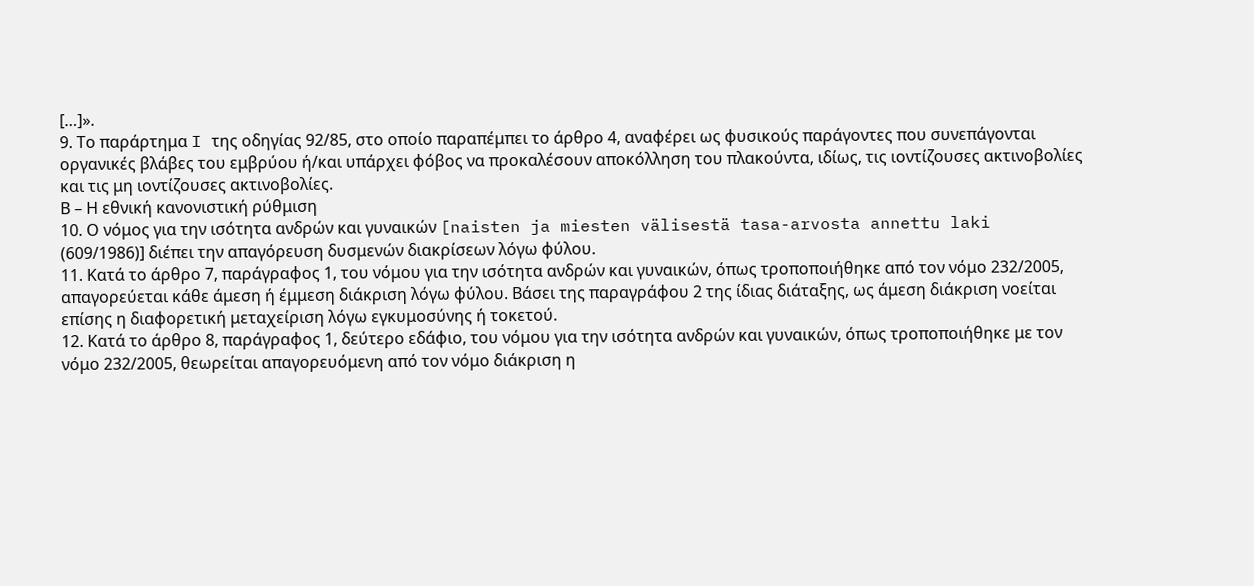[…]».
9. Το παράρτημα I της οδηγίας 92/85, στο οποίο παραπέμπει το άρθρο 4, αναφέρει ως φυσικούς παράγοντες που συνεπάγονται οργανικές βλάβες του εμβρύου ή/και υπάρχει φόβος να προκαλέσουν αποκόλληση του πλακούντα, ιδίως, τις ιοντίζουσες ακτινοβολίες και τις μη ιοντίζουσες ακτινοβολίες.
Β – Η εθνική κανονιστική ρύθμιση
10. Ο νόμος για την ισότητα ανδρών και γυναικών [naisten ja miesten välisestä tasa-arvosta annettu laki (609/1986)] διέπει την απαγόρευση δυσμενών διακρίσεων λόγω φύλου.
11. Κατά το άρθρο 7, παράγραφος 1, του νόμου για την ισότητα ανδρών και γυναικών, όπως τροποποιήθηκε από τον νόμο 232/2005, απαγορεύεται κάθε άμεση ή έμμεση διάκριση λόγω φύλου. Βάσει της παραγράφου 2 της ίδιας διάταξης, ως άμεση διάκριση νοείται επίσης η διαφορετική μεταχείριση λόγω εγκυμοσύνης ή τοκετού.
12. Κατά το άρθρο 8, παράγραφος 1, δεύτερο εδάφιο, του νόμου για την ισότητα ανδρών και γυναικών, όπως τροποποιήθηκε με τον νόμο 232/2005, θεωρείται απαγορευόμενη από τον νόμο διάκριση η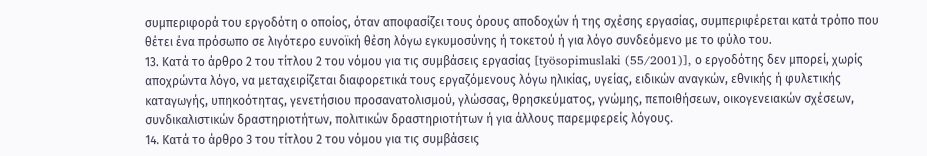συμπεριφορά του εργοδότη ο οποίος, όταν αποφασίζει τους όρους αποδοχών ή της σχέσης εργασίας, συμπεριφέρεται κατά τρόπο που θέτει ένα πρόσωπο σε λιγότερο ευνοϊκή θέση λόγω εγκυμοσύνης ή τοκετού ή για λόγο συνδεόμενο με το φύλο του.
13. Κατά το άρθρο 2 του τίτλου 2 του νόμου για τις συμβάσεις εργασίας [työsopimuslaki (55/2001)], ο εργοδότης δεν μπορεί, χωρίς αποχρώντα λόγο, να μεταχειρίζεται διαφορετικά τους εργαζόμενους λόγω ηλικίας, υγείας, ειδικών αναγκών, εθνικής ή φυλετικής καταγωγής, υπηκοότητας, γενετήσιου προσανατολισμού, γλώσσας, θρησκεύματος, γνώμης, πεποιθήσεων, οικογενειακών σχέσεων, συνδικαλιστικών δραστηριοτήτων, πολιτικών δραστηριοτήτων ή για άλλους παρεμφερείς λόγους.
14. Κατά το άρθρο 3 του τίτλου 2 του νόμου για τις συμβάσεις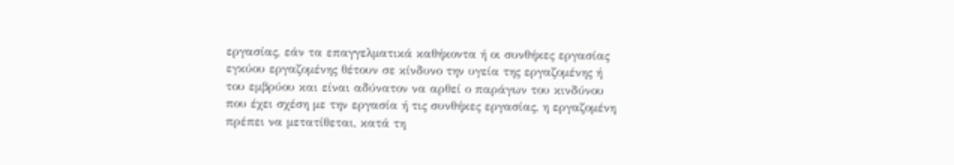εργασίας, εάν τα επαγγελματικά καθήκοντα ή οι συνθήκες εργασίας εγκύου εργαζομένης θέτουν σε κίνδυνο την υγεία της εργαζομένης ή του εμβρύου και είναι αδύνατον να αρθεί ο παράγων του κινδύνου που έχει σχέση με την εργασία ή τις συνθήκες εργασίας, η εργαζομένη πρέπει να μετατίθεται, κατά τη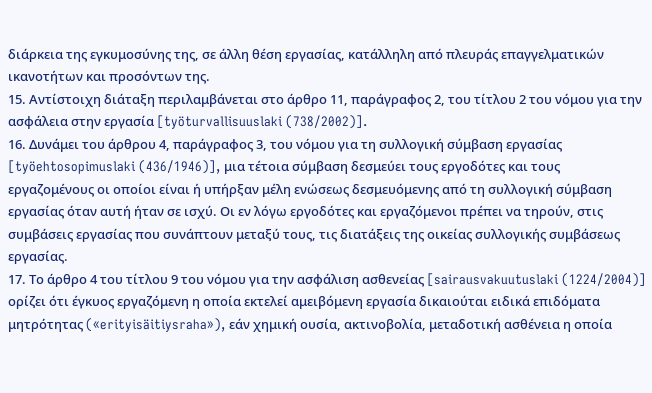διάρκεια της εγκυμοσύνης της, σε άλλη θέση εργασίας, κατάλληλη από πλευράς επαγγελματικών ικανοτήτων και προσόντων της.
15. Αντίστοιχη διάταξη περιλαμβάνεται στο άρθρο 11, παράγραφος 2, του τίτλου 2 του νόμου για την ασφάλεια στην εργασία [työturvallisuuslaki (738/2002)].
16. Δυνάμει του άρθρου 4, παράγραφος 3, του νόμου για τη συλλογική σύμβαση εργασίας [työehtosopimuslaki (436/1946)], μια τέτοια σύμβαση δεσμεύει τους εργοδότες και τους εργαζομένους οι οποίοι είναι ή υπήρξαν μέλη ενώσεως δεσμευόμενης από τη συλλογική σύμβαση εργασίας όταν αυτή ήταν σε ισχύ. Οι εν λόγω εργοδότες και εργαζόμενοι πρέπει να τηρούν, στις συμβάσεις εργασίας που συνάπτουν μεταξύ τους, τις διατάξεις της οικείας συλλογικής συμβάσεως εργασίας.
17. Το άρθρο 4 του τίτλου 9 του νόμου για την ασφάλιση ασθενείας [sairausvakuutuslaki (1224/2004)] ορίζει ότι έγκυος εργαζόμενη η οποία εκτελεί αμειβόμενη εργασία δικαιούται ειδικά επιδόματα μητρότητας («erityisäitiysraha»), εάν χημική ουσία, ακτινοβολία, μεταδοτική ασθένεια η οποία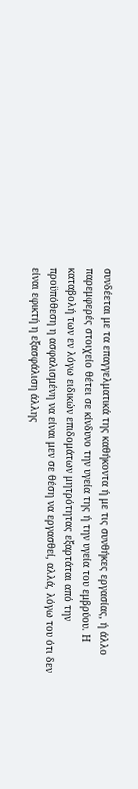συνδέεται με τα επαγγελματικά της καθήκοντα ή με τις συνθήκες εργασίας, ή άλλο παρεμφερές στοιχείο θέτει σε κίνδυνο την υγεία της ή την υγεία του εμβρύου. Η καταβολή των εν λόγω ειδικών επιδομάτων μητρότητας εξαρτάται από την προϋπόθεση η ασφαλισμένη να είναι μεν σε θέση να εργασθεί, αλλά, λόγω του ότι δεν είναι εφικτή η εξασφάλιση άλλης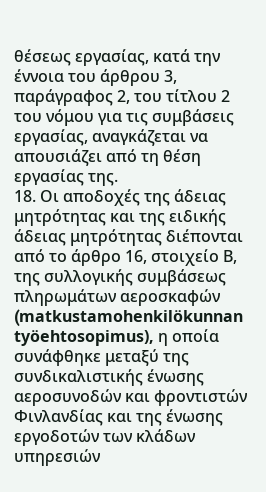θέσεως εργασίας, κατά την έννοια του άρθρου 3, παράγραφος 2, του τίτλου 2 του νόμου για τις συμβάσεις εργασίας, αναγκάζεται να απουσιάζει από τη θέση εργασίας της.
18. Οι αποδοχές της άδειας μητρότητας και της ειδικής άδειας μητρότητας διέπονται από το άρθρο 16, στοιχείο Β, της συλλογικής συμβάσεως πληρωμάτων αεροσκαφών (matkustamohenkilökunnan työehtosopimus), η οποία συνάφθηκε μεταξύ της συνδικαλιστικής ένωσης αεροσυνοδών και φροντιστών Φινλανδίας και της ένωσης εργοδοτών των κλάδων υπηρεσιών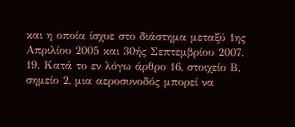και η οποία ίσχυε στο διάστημα μεταξύ 1ης Απριλίου 2005 και 30ής Σεπτεμβρίου 2007.
19. Κατά το εν λόγω άρθρο 16, στοιχείο Β, σημείο 2, μια αεροσυνοδός μπορεί να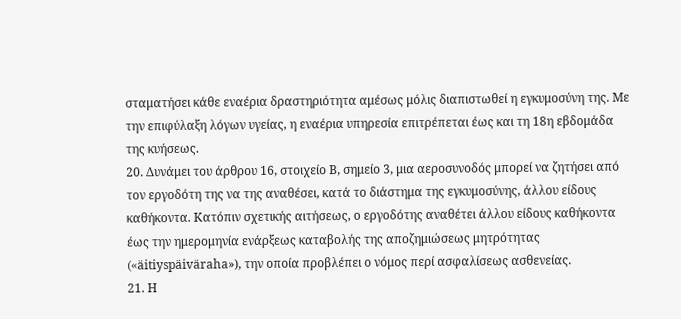σταματήσει κάθε εναέρια δραστηριότητα αμέσως μόλις διαπιστωθεί η εγκυμοσύνη της. Με την επιφύλαξη λόγων υγείας, η εναέρια υπηρεσία επιτρέπεται έως και τη 18η εβδομάδα της κυήσεως.
20. Δυνάμει του άρθρου 16, στοιχείο Β, σημείο 3, μια αεροσυνοδός μπορεί να ζητήσει από τον εργοδότη της να της αναθέσει, κατά το διάστημα της εγκυμοσύνης, άλλου είδους καθήκοντα. Κατόπιν σχετικής αιτήσεως, ο εργοδότης αναθέτει άλλου είδους καθήκοντα έως την ημερομηνία ενάρξεως καταβολής της αποζημιώσεως μητρότητας («äitiyspäiväraha»), την οποία προβλέπει ο νόμος περί ασφαλίσεως ασθενείας.
21. Η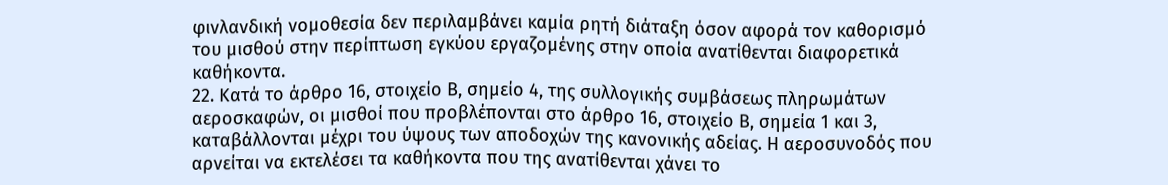φινλανδική νομοθεσία δεν περιλαμβάνει καμία ρητή διάταξη όσον αφορά τον καθορισμό του μισθού στην περίπτωση εγκύου εργαζομένης στην οποία ανατίθενται διαφορετικά καθήκοντα.
22. Κατά το άρθρο 16, στοιχείο Β, σημείο 4, της συλλογικής συμβάσεως πληρωμάτων αεροσκαφών, οι μισθοί που προβλέπονται στο άρθρο 16, στοιχείο Β, σημεία 1 και 3, καταβάλλονται μέχρι του ύψους των αποδοχών της κανονικής αδείας. Η αεροσυνοδός που αρνείται να εκτελέσει τα καθήκοντα που της ανατίθενται χάνει το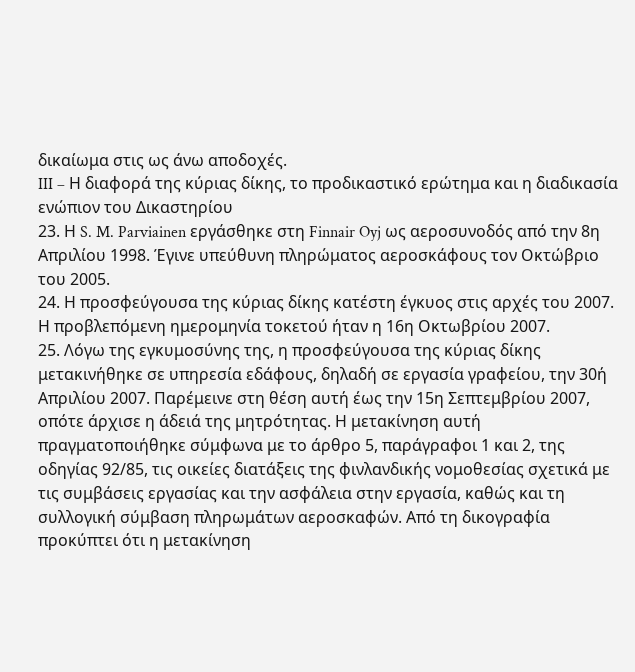δικαίωμα στις ως άνω αποδοχές.
III – Η διαφορά της κύριας δίκης, το προδικαστικό ερώτημα και η διαδικασία ενώπιον του Δικαστηρίου
23. Η S. M. Parviainen εργάσθηκε στη Finnair Oyj ως αεροσυνοδός από την 8η Απριλίου 1998. Έγινε υπεύθυνη πληρώματος αεροσκάφους τον Οκτώβριο του 2005.
24. Η προσφεύγουσα της κύριας δίκης κατέστη έγκυος στις αρχές του 2007. Η προβλεπόμενη ημερομηνία τοκετού ήταν η 16η Οκτωβρίου 2007.
25. Λόγω της εγκυμοσύνης της, η προσφεύγουσα της κύριας δίκης μετακινήθηκε σε υπηρεσία εδάφους, δηλαδή σε εργασία γραφείου, την 30ή Απριλίου 2007. Παρέμεινε στη θέση αυτή έως την 15η Σεπτεμβρίου 2007, οπότε άρχισε η άδειά της μητρότητας. Η μετακίνηση αυτή πραγματοποιήθηκε σύμφωνα με το άρθρο 5, παράγραφοι 1 και 2, της οδηγίας 92/85, τις οικείες διατάξεις της φινλανδικής νομοθεσίας σχετικά με τις συμβάσεις εργασίας και την ασφάλεια στην εργασία, καθώς και τη συλλογική σύμβαση πληρωμάτων αεροσκαφών. Από τη δικογραφία προκύπτει ότι η μετακίνηση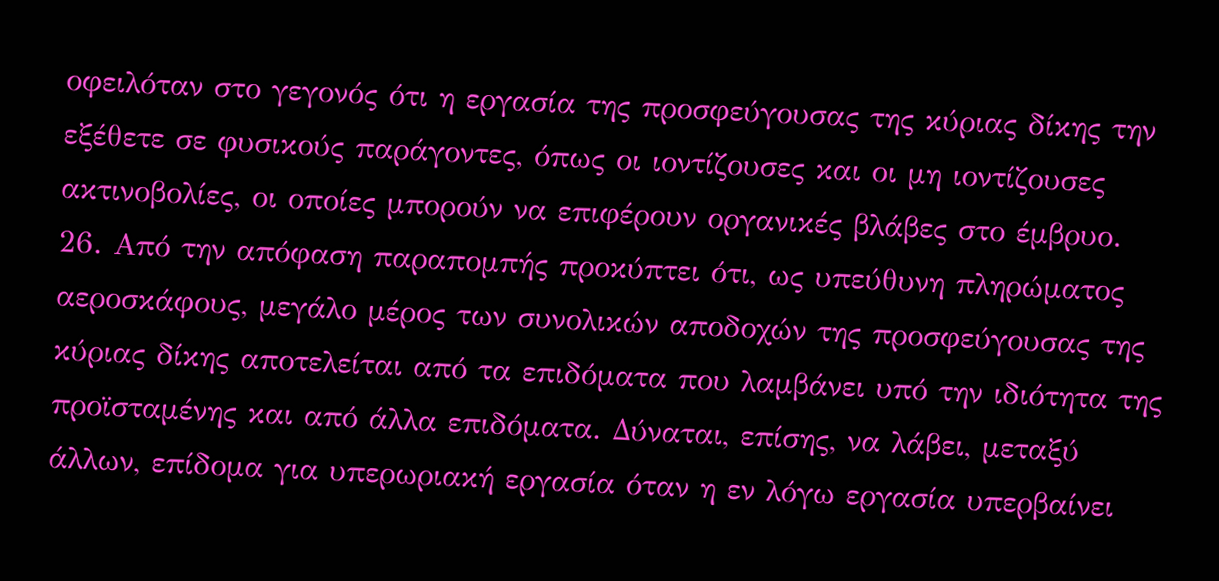οφειλόταν στο γεγονός ότι η εργασία της προσφεύγουσας της κύριας δίκης την εξέθετε σε φυσικούς παράγοντες, όπως οι ιοντίζουσες και οι μη ιοντίζουσες ακτινοβολίες, οι οποίες μπορούν να επιφέρουν οργανικές βλάβες στο έμβρυο.
26. Από την απόφαση παραπομπής προκύπτει ότι, ως υπεύθυνη πληρώματος αεροσκάφους, μεγάλο μέρος των συνολικών αποδοχών της προσφεύγουσας της κύριας δίκης αποτελείται από τα επιδόματα που λαμβάνει υπό την ιδιότητα της προϊσταμένης και από άλλα επιδόματα. Δύναται, επίσης, να λάβει, μεταξύ άλλων, επίδομα για υπερωριακή εργασία όταν η εν λόγω εργασία υπερβαίνει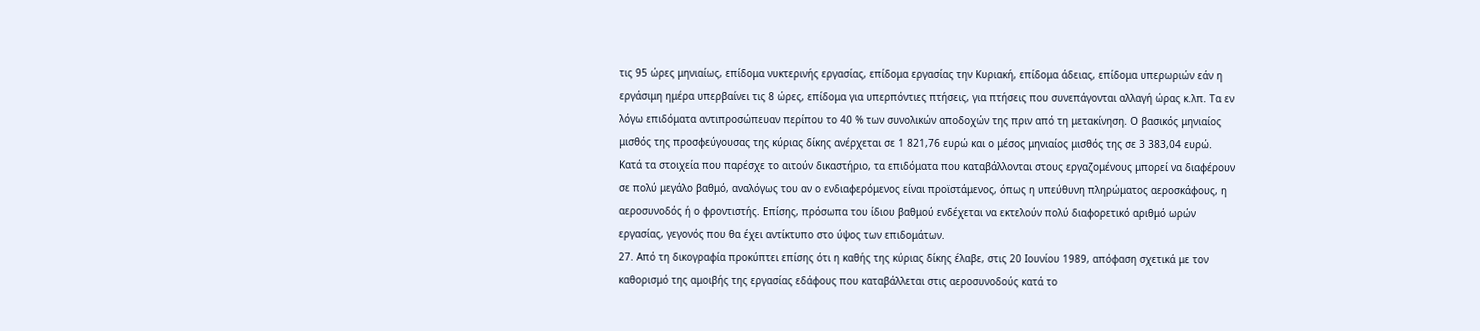τις 95 ώρες μηνιαίως, επίδομα νυκτερινής εργασίας, επίδομα εργασίας την Κυριακή, επίδομα άδειας, επίδομα υπερωριών εάν η εργάσιμη ημέρα υπερβαίνει τις 8 ώρες, επίδομα για υπερπόντιες πτήσεις, για πτήσεις που συνεπάγονται αλλαγή ώρας κ.λπ. Τα εν λόγω επιδόματα αντιπροσώπευαν περίπου το 40 % των συνολικών αποδοχών της πριν από τη μετακίνηση. Ο βασικός μηνιαίος μισθός της προσφεύγουσας της κύριας δίκης ανέρχεται σε 1 821,76 ευρώ και ο μέσος μηνιαίος μισθός της σε 3 383,04 ευρώ. Κατά τα στοιχεία που παρέσχε το αιτούν δικαστήριο, τα επιδόματα που καταβάλλονται στους εργαζομένους μπορεί να διαφέρουν σε πολύ μεγάλο βαθμό, αναλόγως του αν ο ενδιαφερόμενος είναι προϊστάμενος, όπως η υπεύθυνη πληρώματος αεροσκάφους, η αεροσυνοδός ή ο φροντιστής. Επίσης, πρόσωπα του ίδιου βαθμού ενδέχεται να εκτελούν πολύ διαφορετικό αριθμό ωρών εργασίας, γεγονός που θα έχει αντίκτυπο στο ύψος των επιδομάτων.
27. Από τη δικογραφία προκύπτει επίσης ότι η καθής της κύριας δίκης έλαβε, στις 20 Ιουνίου 1989, απόφαση σχετικά με τον καθορισμό της αμοιβής της εργασίας εδάφους που καταβάλλεται στις αεροσυνοδούς κατά το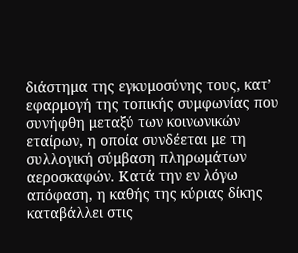διάστημα της εγκυμοσύνης τους, κατ’ εφαρμογή της τοπικής συμφωνίας που συνήφθη μεταξύ των κοινωνικών εταίρων, η οποία συνδέεται με τη συλλογική σύμβαση πληρωμάτων αεροσκαφών. Κατά την εν λόγω απόφαση, η καθής της κύριας δίκης καταβάλλει στις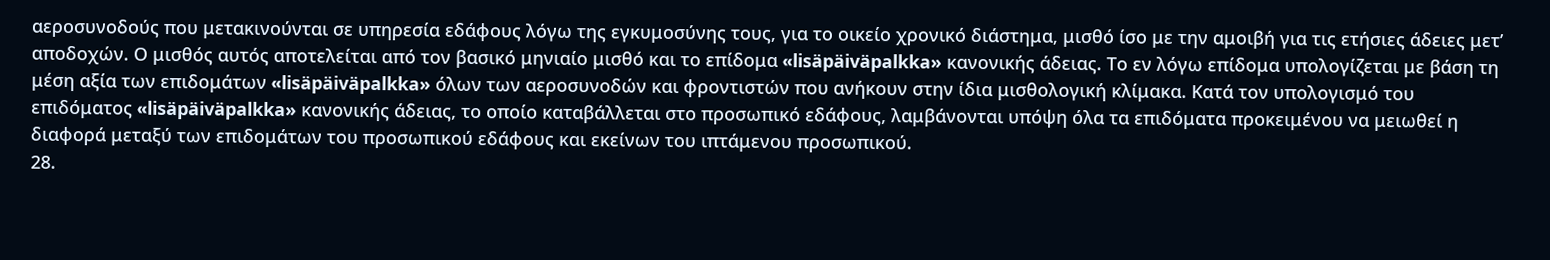αεροσυνοδούς που μετακινούνται σε υπηρεσία εδάφους λόγω της εγκυμοσύνης τους, για το οικείο χρονικό διάστημα, μισθό ίσο με την αμοιβή για τις ετήσιες άδειες μετ’ αποδοχών. Ο μισθός αυτός αποτελείται από τον βασικό μηνιαίο μισθό και το επίδομα «lisäpäiväpalkka» κανονικής άδειας. Το εν λόγω επίδομα υπολογίζεται με βάση τη μέση αξία των επιδομάτων «lisäpäiväpalkka» όλων των αεροσυνοδών και φροντιστών που ανήκουν στην ίδια μισθολογική κλίμακα. Κατά τον υπολογισμό του επιδόματος «lisäpäiväpalkka» κανονικής άδειας, το οποίο καταβάλλεται στο προσωπικό εδάφους, λαμβάνονται υπόψη όλα τα επιδόματα προκειμένου να μειωθεί η διαφορά μεταξύ των επιδομάτων του προσωπικού εδάφους και εκείνων του ιπτάμενου προσωπικού.
28.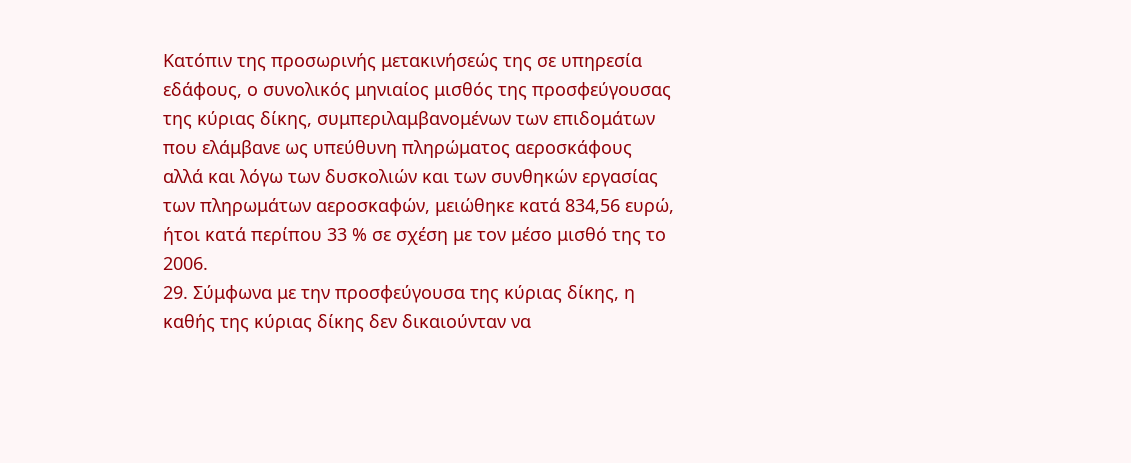Κατόπιν της προσωρινής μετακινήσεώς της σε υπηρεσία εδάφους, ο συνολικός μηνιαίος μισθός της προσφεύγουσας της κύριας δίκης, συμπεριλαμβανομένων των επιδομάτων που ελάμβανε ως υπεύθυνη πληρώματος αεροσκάφους αλλά και λόγω των δυσκολιών και των συνθηκών εργασίας των πληρωμάτων αεροσκαφών, μειώθηκε κατά 834,56 ευρώ, ήτοι κατά περίπου 33 % σε σχέση με τον μέσο μισθό της το 2006.
29. Σύμφωνα με την προσφεύγουσα της κύριας δίκης, η καθής της κύριας δίκης δεν δικαιούνταν να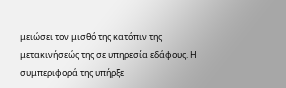μειώσει τον μισθό της κατόπιν της μετακινήσεώς της σε υπηρεσία εδάφους. Η συμπεριφορά της υπήρξε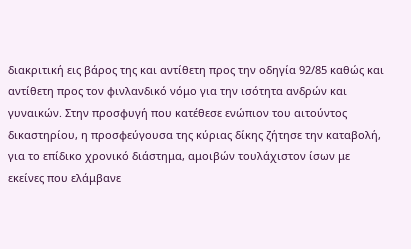διακριτική εις βάρος της και αντίθετη προς την οδηγία 92/85 καθώς και αντίθετη προς τον φινλανδικό νόμο για την ισότητα ανδρών και γυναικών. Στην προσφυγή που κατέθεσε ενώπιον του αιτούντος δικαστηρίου, η προσφεύγουσα της κύριας δίκης ζήτησε την καταβολή, για το επίδικο χρονικό διάστημα, αμοιβών τουλάχιστον ίσων με εκείνες που ελάμβανε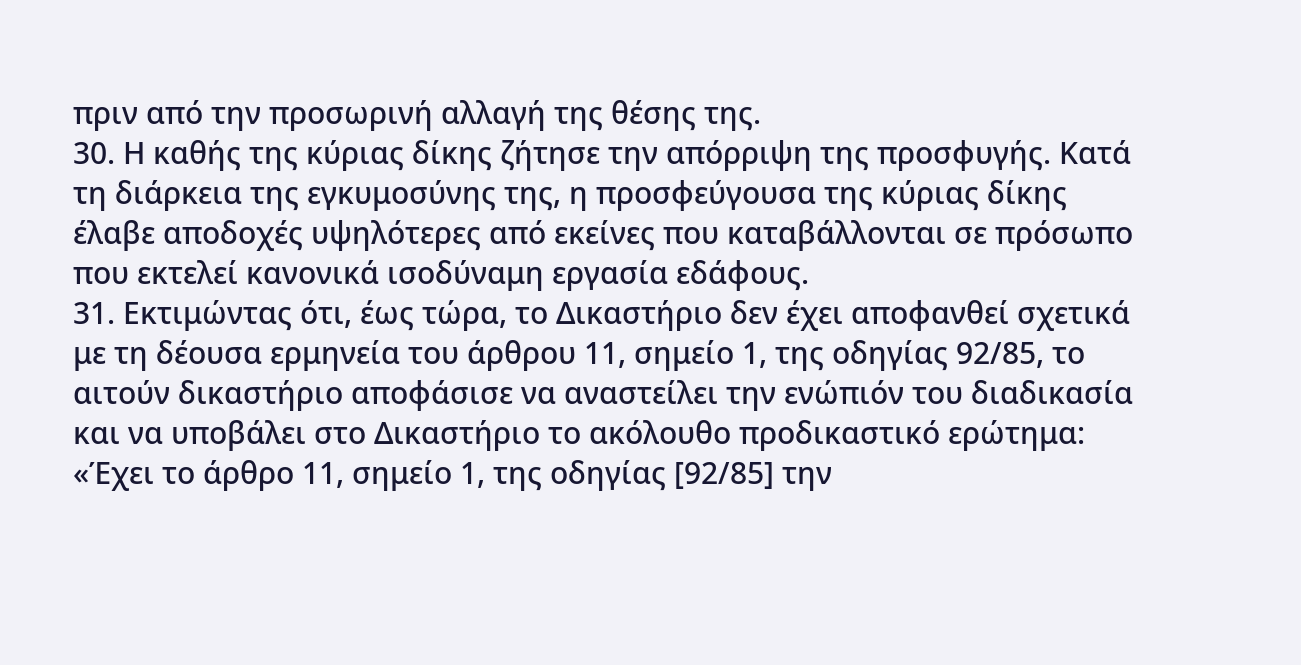πριν από την προσωρινή αλλαγή της θέσης της.
30. Η καθής της κύριας δίκης ζήτησε την απόρριψη της προσφυγής. Κατά τη διάρκεια της εγκυμοσύνης της, η προσφεύγουσα της κύριας δίκης έλαβε αποδοχές υψηλότερες από εκείνες που καταβάλλονται σε πρόσωπο που εκτελεί κανονικά ισοδύναμη εργασία εδάφους.
31. Εκτιμώντας ότι, έως τώρα, το Δικαστήριο δεν έχει αποφανθεί σχετικά με τη δέουσα ερμηνεία του άρθρου 11, σημείο 1, της οδηγίας 92/85, το αιτούν δικαστήριο αποφάσισε να αναστείλει την ενώπιόν του διαδικασία και να υποβάλει στο Δικαστήριο το ακόλουθο προδικαστικό ερώτημα:
«Έχει το άρθρο 11, σημείο 1, της οδηγίας [92/85] την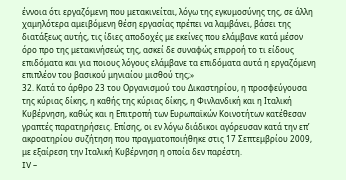έννοια ότι εργαζόμενη που μετακινείται, λόγω της εγκυμοσύνης της, σε άλλη χαμηλότερα αμειβόμενη θέση εργασίας πρέπει να λαμβάνει, βάσει της διατάξεως αυτής, τις ίδιες αποδοχές με εκείνες που ελάμβανε κατά μέσον όρο προ της μετακινήσεώς της, ασκεί δε συναφώς επιρροή το τι είδους επιδόματα και για ποιους λόγους ελάμβανε τα επιδόματα αυτά η εργαζόμενη επιπλέον του βασικού μηνιαίου μισθού της;»
32. Κατά το άρθρο 23 του Οργανισμού του Δικαστηρίου, η προσφεύγουσα της κύριας δίκης, η καθής της κύριας δίκης, η Φινλανδική και η Ιταλική Κυβέρνηση, καθώς και η Επιτροπή των Ευρωπαϊκών Κοινοτήτων κατέθεσαν γραπτές παρατηρήσεις. Επίσης, οι εν λόγω διάδικοι αγόρευσαν κατά την επ’ ακροατηρίου συζήτηση που πραγματοποιήθηκε στις 17 Σεπτεμβρίου 2009, με εξαίρεση την Ιταλική Κυβέρνηση η οποία δεν παρέστη.
IV –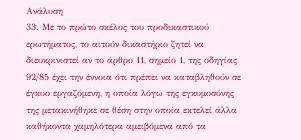Ανάλυση
33. Με το πρώτο σκέλος του προδικαστικού ερωτήματος, το αιτούν δικαστήριο ζητεί να διευκρινιστεί αν το άρθρο 11, σημείο 1, της οδηγίας 92/85 έχει την έννοια ότι πρέπει να καταβληθούν σε έγκυο εργαζόμενη, η οποία λόγω της εγκυμοσύνης της μετακινήθηκε σε θέση στην οποία εκτελεί άλλα καθήκοντα χαμηλότερα αμειβόμενα από τα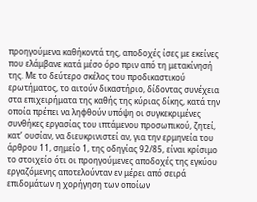προηγούμενα καθήκοντά της, αποδοχές ίσες με εκείνες που ελάμβανε κατά μέσο όρο πριν από τη μετακίνησή της. Με το δεύτερο σκέλος του προδικαστικού ερωτήματος, το αιτούν δικαστήριο, δίδοντας συνέχεια στα επιχειρήματα της καθής της κύριας δίκης, κατά την οποία πρέπει να ληφθούν υπόψη οι συγκεκριμένες συνθήκες εργασίας του ιπτάμενου προσωπικού, ζητεί, κατ’ ουσίαν, να διευκρινιστεί αν, για την ερμηνεία του άρθρου 11, σημείο 1, της οδηγίας 92/85, είναι κρίσιμο το στοιχείο ότι οι προηγούμενες αποδοχές της εγκύου εργαζόμενης αποτελούνταν εν μέρει από σειρά επιδομάτων η χορήγηση των οποίων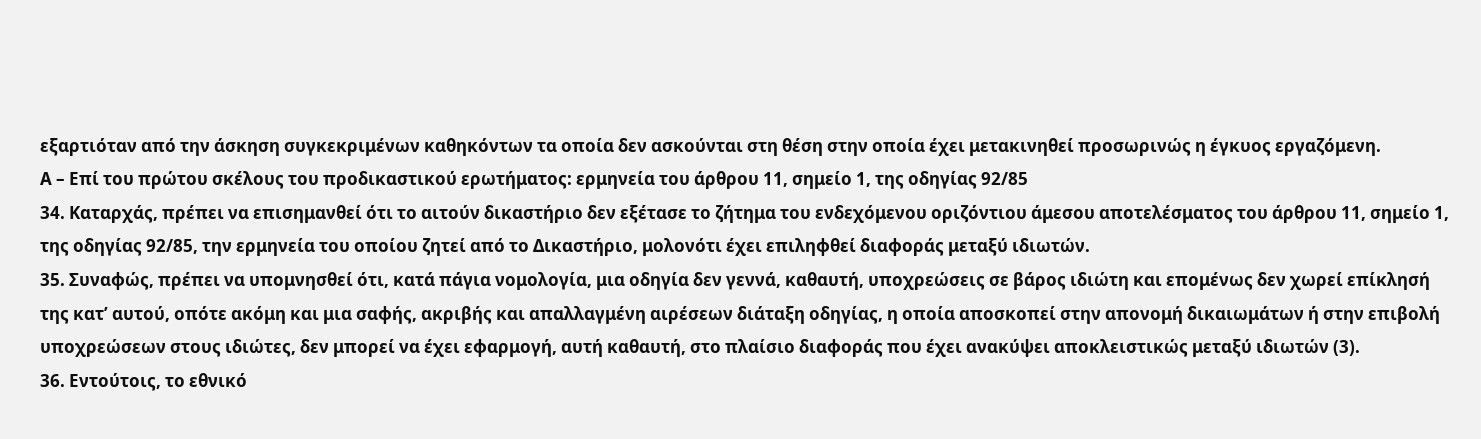εξαρτιόταν από την άσκηση συγκεκριμένων καθηκόντων τα οποία δεν ασκούνται στη θέση στην οποία έχει μετακινηθεί προσωρινώς η έγκυος εργαζόμενη.
Α – Επί του πρώτου σκέλους του προδικαστικού ερωτήματος: ερμηνεία του άρθρου 11, σημείο 1, της οδηγίας 92/85
34. Καταρχάς, πρέπει να επισημανθεί ότι το αιτούν δικαστήριο δεν εξέτασε το ζήτημα του ενδεχόμενου οριζόντιου άμεσου αποτελέσματος του άρθρου 11, σημείο 1, της οδηγίας 92/85, την ερμηνεία του οποίου ζητεί από το Δικαστήριο, μολονότι έχει επιληφθεί διαφοράς μεταξύ ιδιωτών.
35. Συναφώς, πρέπει να υπομνησθεί ότι, κατά πάγια νομολογία, μια οδηγία δεν γεννά, καθαυτή, υποχρεώσεις σε βάρος ιδιώτη και επομένως δεν χωρεί επίκλησή της κατ’ αυτού, οπότε ακόμη και μια σαφής, ακριβής και απαλλαγμένη αιρέσεων διάταξη οδηγίας, η οποία αποσκοπεί στην απονομή δικαιωμάτων ή στην επιβολή υποχρεώσεων στους ιδιώτες, δεν μπορεί να έχει εφαρμογή, αυτή καθαυτή, στο πλαίσιο διαφοράς που έχει ανακύψει αποκλειστικώς μεταξύ ιδιωτών (3).
36. Εντούτοις, το εθνικό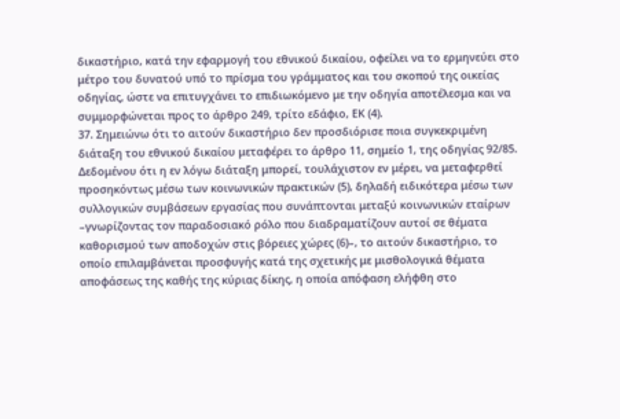δικαστήριο, κατά την εφαρμογή του εθνικού δικαίου, οφείλει να το ερμηνεύει στο μέτρο του δυνατού υπό το πρίσμα του γράμματος και του σκοπού της οικείας οδηγίας, ώστε να επιτυγχάνει το επιδιωκόμενο με την οδηγία αποτέλεσμα και να συμμορφώνεται προς το άρθρο 249, τρίτο εδάφιο, ΕΚ (4).
37. Σημειώνω ότι το αιτούν δικαστήριο δεν προσδιόρισε ποια συγκεκριμένη διάταξη του εθνικού δικαίου μεταφέρει το άρθρο 11, σημείο 1, της οδηγίας 92/85. Δεδομένου ότι η εν λόγω διάταξη μπορεί, τουλάχιστον εν μέρει, να μεταφερθεί προσηκόντως μέσω των κοινωνικών πρακτικών (5), δηλαδή ειδικότερα μέσω των συλλογικών συμβάσεων εργασίας που συνάπτονται μεταξύ κοινωνικών εταίρων –γνωρίζοντας τον παραδοσιακό ρόλο που διαδραματίζουν αυτοί σε θέματα καθορισμού των αποδοχών στις βόρειες χώρες (6)–, το αιτούν δικαστήριο, το οποίο επιλαμβάνεται προσφυγής κατά της σχετικής με μισθολογικά θέματα αποφάσεως της καθής της κύριας δίκης, η οποία απόφαση ελήφθη στο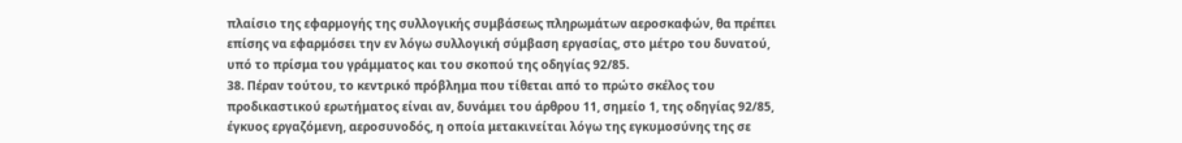πλαίσιο της εφαρμογής της συλλογικής συμβάσεως πληρωμάτων αεροσκαφών, θα πρέπει επίσης να εφαρμόσει την εν λόγω συλλογική σύμβαση εργασίας, στο μέτρο του δυνατού, υπό το πρίσμα του γράμματος και του σκοπού της οδηγίας 92/85.
38. Πέραν τούτου, το κεντρικό πρόβλημα που τίθεται από το πρώτο σκέλος του προδικαστικού ερωτήματος είναι αν, δυνάμει του άρθρου 11, σημείο 1, της οδηγίας 92/85, έγκυος εργαζόμενη, αεροσυνοδός, η οποία μετακινείται λόγω της εγκυμοσύνης της σε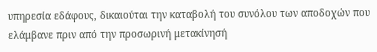υπηρεσία εδάφους, δικαιούται την καταβολή του συνόλου των αποδοχών που ελάμβανε πριν από την προσωρινή μετακίνησή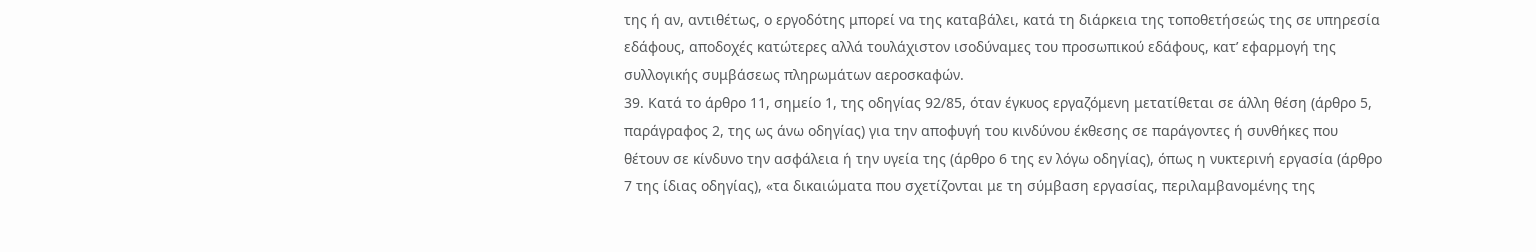της ή αν, αντιθέτως, ο εργοδότης μπορεί να της καταβάλει, κατά τη διάρκεια της τοποθετήσεώς της σε υπηρεσία εδάφους, αποδοχές κατώτερες αλλά τουλάχιστον ισοδύναμες του προσωπικού εδάφους, κατ’ εφαρμογή της συλλογικής συμβάσεως πληρωμάτων αεροσκαφών.
39. Κατά το άρθρο 11, σημείο 1, της οδηγίας 92/85, όταν έγκυος εργαζόμενη μετατίθεται σε άλλη θέση (άρθρο 5, παράγραφος 2, της ως άνω οδηγίας) για την αποφυγή του κινδύνου έκθεσης σε παράγοντες ή συνθήκες που θέτουν σε κίνδυνο την ασφάλεια ή την υγεία της (άρθρο 6 της εν λόγω οδηγίας), όπως η νυκτερινή εργασία (άρθρο 7 της ίδιας οδηγίας), «τα δικαιώματα που σχετίζονται με τη σύμβαση εργασίας, περιλαμβανομένης της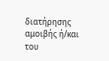διατήρησης αμοιβής ή/και του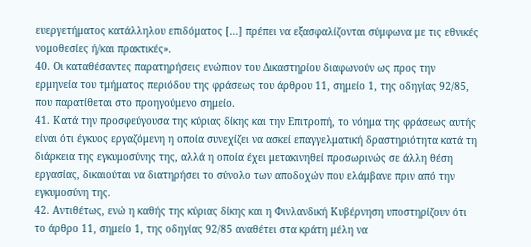ευεργετήματος κατάλληλου επιδόματος […] πρέπει να εξασφαλίζονται σύμφωνα με τις εθνικές νομοθεσίες ή/και πρακτικές».
40. Οι καταθέσαντες παρατηρήσεις ενώπιον του Δικαστηρίου διαφωνούν ως προς την ερμηνεία του τμήματος περιόδου της φράσεως του άρθρου 11, σημείο 1, της οδηγίας 92/85, που παρατίθεται στο προηγούμενο σημείο.
41. Κατά την προσφεύγουσα της κύριας δίκης και την Επιτροπή, το νόημα της φράσεως αυτής είναι ότι έγκυος εργαζόμενη η οποία συνεχίζει να ασκεί επαγγελματική δραστηριότητα κατά τη διάρκεια της εγκυμοσύνης της, αλλά η οποία έχει μετακινηθεί προσωρινώς σε άλλη θέση εργασίας, δικαιούται να διατηρήσει το σύνολο των αποδοχών που ελάμβανε πριν από την εγκυμοσύνη της.
42. Αντιθέτως, ενώ η καθής της κύριας δίκης και η Φινλανδική Κυβέρνηση υποστηρίζουν ότι το άρθρο 11, σημείο 1, της οδηγίας 92/85 αναθέτει στα κράτη μέλη να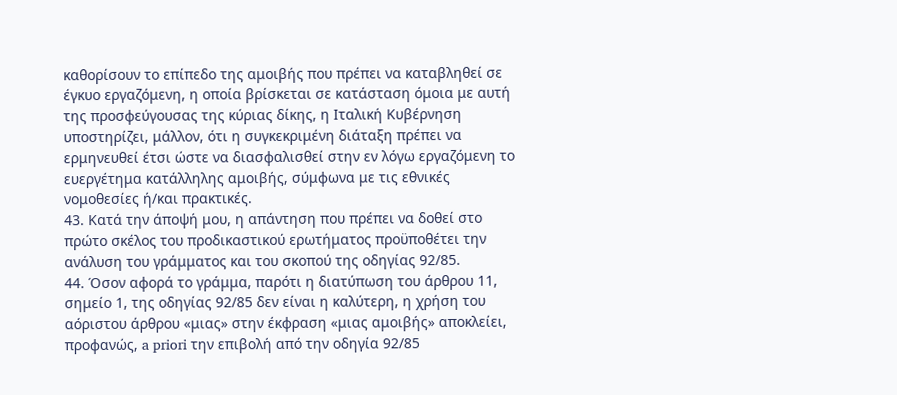καθορίσουν το επίπεδο της αμοιβής που πρέπει να καταβληθεί σε έγκυο εργαζόμενη, η οποία βρίσκεται σε κατάσταση όμοια με αυτή της προσφεύγουσας της κύριας δίκης, η Ιταλική Κυβέρνηση υποστηρίζει, μάλλον, ότι η συγκεκριμένη διάταξη πρέπει να ερμηνευθεί έτσι ώστε να διασφαλισθεί στην εν λόγω εργαζόμενη το ευεργέτημα κατάλληλης αμοιβής, σύμφωνα με τις εθνικές νομοθεσίες ή/και πρακτικές.
43. Κατά την άποψή μου, η απάντηση που πρέπει να δοθεί στο πρώτο σκέλος του προδικαστικού ερωτήματος προϋποθέτει την ανάλυση του γράμματος και του σκοπού της οδηγίας 92/85.
44. Όσον αφορά το γράμμα, παρότι η διατύπωση του άρθρου 11, σημείο 1, της οδηγίας 92/85 δεν είναι η καλύτερη, η χρήση του αόριστου άρθρου «μιας» στην έκφραση «μιας αμοιβής» αποκλείει, προφανώς, a priori την επιβολή από την οδηγία 92/85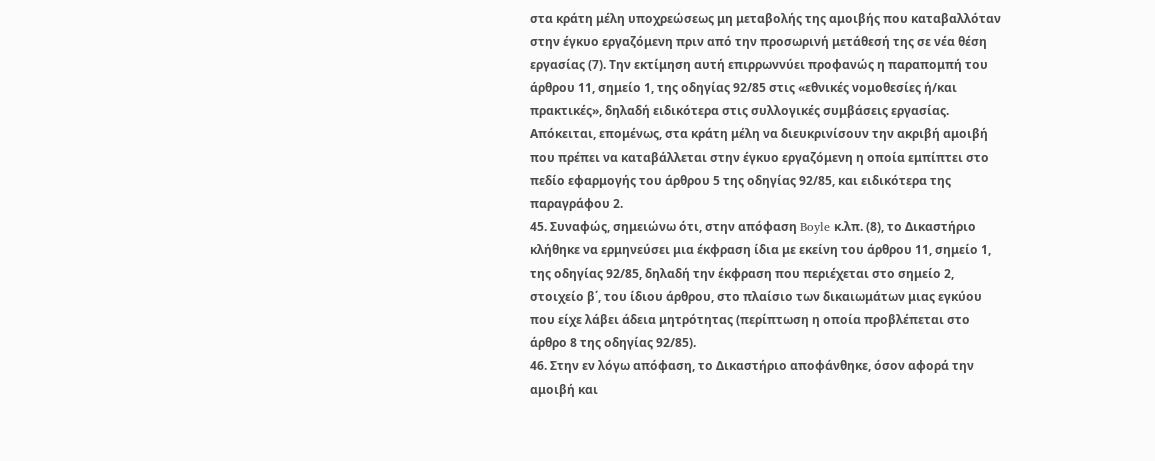στα κράτη μέλη υποχρεώσεως μη μεταβολής της αμοιβής που καταβαλλόταν στην έγκυο εργαζόμενη πριν από την προσωρινή μετάθεσή της σε νέα θέση εργασίας (7). Την εκτίμηση αυτή επιρρωννύει προφανώς η παραπομπή του άρθρου 11, σημείο 1, της οδηγίας 92/85 στις «εθνικές νομοθεσίες ή/και πρακτικές», δηλαδή ειδικότερα στις συλλογικές συμβάσεις εργασίας. Απόκειται, επομένως, στα κράτη μέλη να διευκρινίσουν την ακριβή αμοιβή που πρέπει να καταβάλλεται στην έγκυο εργαζόμενη η οποία εμπίπτει στο πεδίο εφαρμογής του άρθρου 5 της οδηγίας 92/85, και ειδικότερα της παραγράφου 2.
45. Συναφώς, σημειώνω ότι, στην απόφαση Boyle κ.λπ. (8), το Δικαστήριο κλήθηκε να ερμηνεύσει μια έκφραση ίδια με εκείνη του άρθρου 11, σημείο 1, της οδηγίας 92/85, δηλαδή την έκφραση που περιέχεται στο σημείο 2, στοιχείο β΄, του ίδιου άρθρου, στο πλαίσιο των δικαιωμάτων μιας εγκύου που είχε λάβει άδεια μητρότητας (περίπτωση η οποία προβλέπεται στο άρθρο 8 της οδηγίας 92/85).
46. Στην εν λόγω απόφαση, το Δικαστήριο αποφάνθηκε, όσον αφορά την αμοιβή και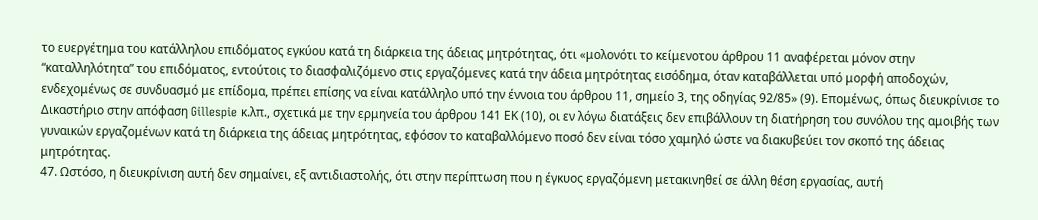το ευεργέτημα του κατάλληλου επιδόματος εγκύου κατά τη διάρκεια της άδειας μητρότητας, ότι «μολονότι το κείμενοτου άρθρου 11 αναφέρεται μόνον στην “καταλληλότητα” του επιδόματος, εντούτοις το διασφαλιζόμενο στις εργαζόμενες κατά την άδεια μητρότητας εισόδημα, όταν καταβάλλεται υπό μορφή αποδοχών, ενδεχομένως σε συνδυασμό με επίδομα, πρέπει επίσης να είναι κατάλληλο υπό την έννοια του άρθρου 11, σημείο 3, της οδηγίας 92/85» (9). Επομένως, όπως διευκρίνισε το Δικαστήριο στην απόφαση Gillespie κ.λπ., σχετικά με την ερμηνεία του άρθρου 141 ΕΚ (10), οι εν λόγω διατάξεις δεν επιβάλλουν τη διατήρηση του συνόλου της αμοιβής των γυναικών εργαζομένων κατά τη διάρκεια της άδειας μητρότητας, εφόσον το καταβαλλόμενο ποσό δεν είναι τόσο χαμηλό ώστε να διακυβεύει τον σκοπό της άδειας μητρότητας.
47. Ωστόσο, η διευκρίνιση αυτή δεν σημαίνει, εξ αντιδιαστολής, ότι στην περίπτωση που η έγκυος εργαζόμενη μετακινηθεί σε άλλη θέση εργασίας, αυτή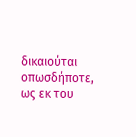δικαιούται οπωσδήποτε, ως εκ του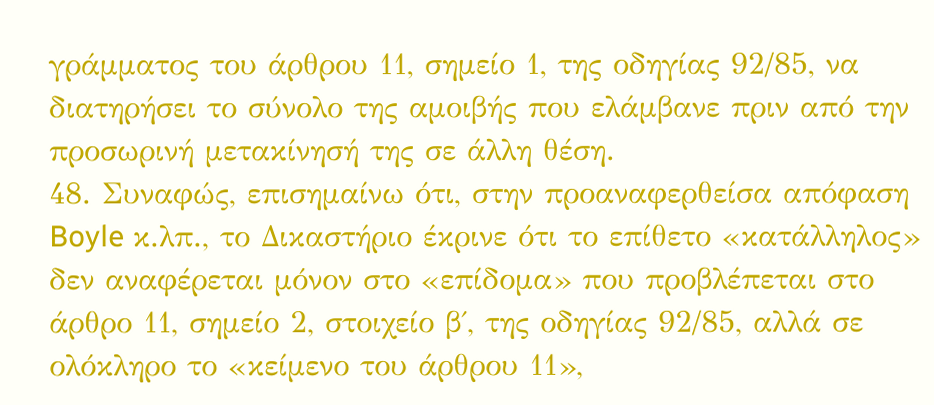γράμματος του άρθρου 11, σημείο 1, της οδηγίας 92/85, να διατηρήσει το σύνολο της αμοιβής που ελάμβανε πριν από την προσωρινή μετακίνησή της σε άλλη θέση.
48. Συναφώς, επισημαίνω ότι, στην προαναφερθείσα απόφαση Boyle κ.λπ., το Δικαστήριο έκρινε ότι το επίθετο «κατάλληλος» δεν αναφέρεται μόνον στο «επίδομα» που προβλέπεται στο άρθρο 11, σημείο 2, στοιχείο β΄, της οδηγίας 92/85, αλλά σε ολόκληρο το «κείμενο του άρθρου 11»,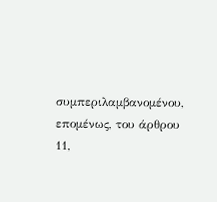συμπεριλαμβανομένου, επομένως, του άρθρου 11,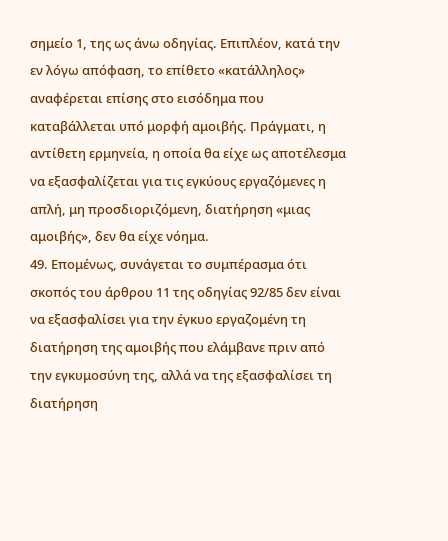σημείο 1, της ως άνω οδηγίας. Επιπλέον, κατά την εν λόγω απόφαση, το επίθετο «κατάλληλος» αναφέρεται επίσης στο εισόδημα που καταβάλλεται υπό μορφή αμοιβής. Πράγματι, η αντίθετη ερμηνεία, η οποία θα είχε ως αποτέλεσμα να εξασφαλίζεται για τις εγκύους εργαζόμενες η απλή, μη προσδιοριζόμενη, διατήρηση «μιας αμοιβής», δεν θα είχε νόημα.
49. Επομένως, συνάγεται το συμπέρασμα ότι σκοπός του άρθρου 11 της οδηγίας 92/85 δεν είναι να εξασφαλίσει για την έγκυο εργαζομένη τη διατήρηση της αμοιβής που ελάμβανε πριν από την εγκυμοσύνη της, αλλά να της εξασφαλίσει τη διατήρηση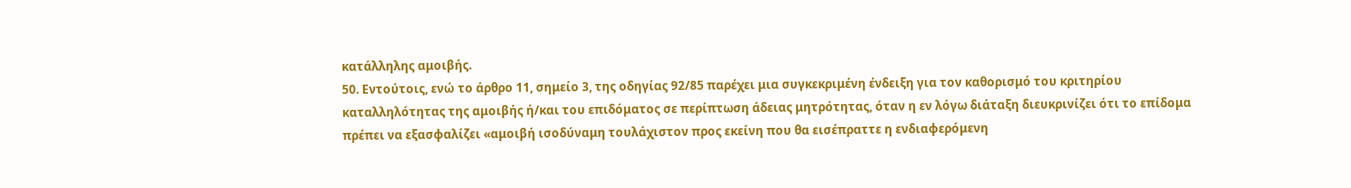κατάλληλης αμοιβής.
50. Εντούτοις, ενώ το άρθρο 11, σημείο 3, της οδηγίας 92/85 παρέχει μια συγκεκριμένη ένδειξη για τον καθορισμό του κριτηρίου καταλληλότητας της αμοιβής ή/και του επιδόματος σε περίπτωση άδειας μητρότητας, όταν η εν λόγω διάταξη διευκρινίζει ότι το επίδομα πρέπει να εξασφαλίζει «αμοιβή ισοδύναμη τουλάχιστον προς εκείνη που θα εισέπραττε η ενδιαφερόμενη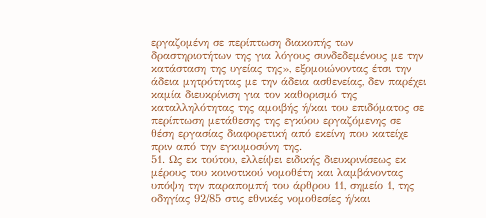εργαζομένη σε περίπτωση διακοπής των δραστηριοτήτων της για λόγους συνδεδεμένους με την κατάσταση της υγείας της», εξομοιώνοντας έτσι την άδεια μητρότητας με την άδεια ασθενείας, δεν παρέχει καμία διευκρίνιση για τον καθορισμό της καταλληλότητας της αμοιβής ή/και του επιδόματος σε περίπτωση μετάθεσης της εγκύου εργαζόμενης σε θέση εργασίας διαφορετική από εκείνη που κατείχε πριν από την εγκυμοσύνη της.
51. Ως εκ τούτου, ελλείψει ειδικής διευκρινίσεως εκ μέρους του κοινοτικού νομοθέτη και λαμβάνοντας υπόψη την παραπομπή του άρθρου 11, σημείο 1, της οδηγίας 92/85 στις εθνικές νομοθεσίες ή/και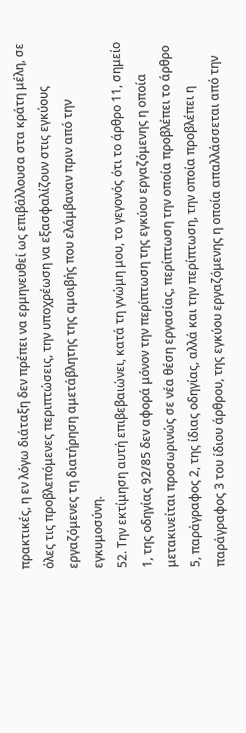πρακτικές, η εν λόγω διάταξη δεν πρέπει να ερμηνευθεί ως επιβάλλουσα στα κράτη μέλη, σε όλες τις προβλεπόμενες περιπτώσεις, την υποχρέωση να εξασφαλίζουν στις εγκύους εργαζόμενες τη διατήρηση αμετάβλητης της αμοιβής που ελάμβαναν πριν από την εγκυμοσύνη.
52. Την εκτίμηση αυτή επιβεβαιώνει, κατά τη γνώμη μου, το γεγονός ότι το άρθρο 11, σημείο 1, της οδηγίας 92/85 δεν αφορά μόνον την περίπτωση της εγκύου εργαζόμενης η οποία μετακινείται προσωρινώς σε νέα θέση εργασίας, περίπτωση την οποία προβλέπει το άρθρο 5, παράγραφος 2, της ίδιας οδηγίας, αλλά και την περίπτωση, την οποία προβλέπει η παράγραφος 3 του ίδιου άρθρου, της εγκύου εργαζόμενης η οποία απαλλάσσεται από την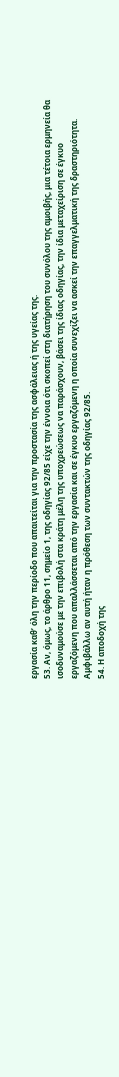εργασία καθ’ όλη την περίοδο που απαιτείται για την προστασία της ασφάλειας ή της υγείας της.
53. Αν, όμως, το άρθρο 11, σημείο 1, της οδηγίας 92/85 είχε την έννοια ότι σκοπεί στη διατήρηση του συνόλου της αμοιβής, μια τέτοια ερμηνεία θα ισοδυναμούσε με την επιβολή στα κράτη μέλη της υποχρεώσεως να παράσχουν, βάσει της ίδιας οδηγίας, την ίδια μεταχείριση σε έγκυο εργαζόμενη που απαλλάσσεται από την εργασία και σε έγκυο εργαζόμενη η οποία συνεχίζει να ασκεί την επαγγελματική της δραστηριότητα. Αμφιβάλλω αν αυτή ήταν η πρόθεση των συντακτών της οδηγίας 92/85.
54. Η αποδοχή της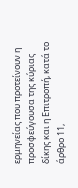ερμηνείας που προτείνουν η προσφεύγουσα της κύριας δίκης και η Επιτροπή, κατά το άρθρο 11,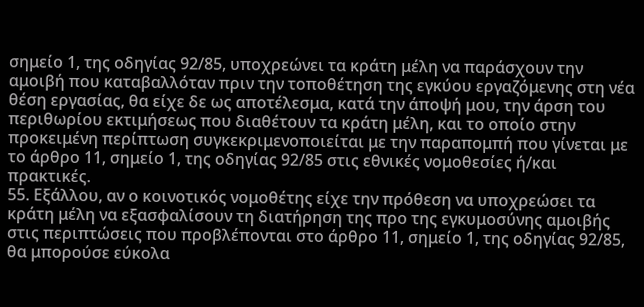σημείο 1, της οδηγίας 92/85, υποχρεώνει τα κράτη μέλη να παράσχουν την αμοιβή που καταβαλλόταν πριν την τοποθέτηση της εγκύου εργαζόμενης στη νέα θέση εργασίας, θα είχε δε ως αποτέλεσμα, κατά την άποψή μου, την άρση του περιθωρίου εκτιμήσεως που διαθέτουν τα κράτη μέλη, και το οποίο στην προκειμένη περίπτωση συγκεκριμενοποιείται με την παραπομπή που γίνεται με το άρθρο 11, σημείο 1, της οδηγίας 92/85 στις εθνικές νομοθεσίες ή/και πρακτικές.
55. Εξάλλου, αν ο κοινοτικός νομοθέτης είχε την πρόθεση να υποχρεώσει τα κράτη μέλη να εξασφαλίσουν τη διατήρηση της προ της εγκυμοσύνης αμοιβής στις περιπτώσεις που προβλέπονται στο άρθρο 11, σημείο 1, της οδηγίας 92/85, θα μπορούσε εύκολα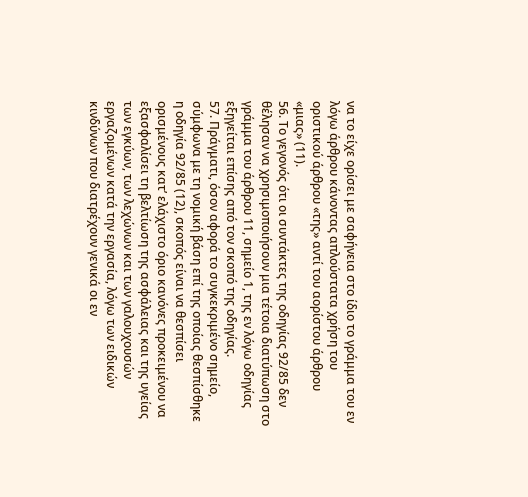να το είχε ορίσει με σαφήνεια στο ίδιο το γράμμα του εν λόγω άρθρου κάνοντας απλούστατα χρήση του οριστικού άρθρου «της» αντί του αορίστου άρθρου «μιας» (11).
56. Το γεγονός ότι οι συντάκτες της οδηγίας 92/85 δεν θέλησαν να χρησιμοποιήσουν μια τέτοια διατύπωση στο γράμμα του άρθρου 11, σημείο 1, της εν λόγω οδηγίας εξηγείται επίσης από τον σκοπό της οδηγίας.
57. Πράγματι, όσον αφορά το συγκεκριμένο σημείο, σύμφωνα με τη νομική βάση επί της οποίας θεσπίσθηκε η οδηγία 92/85 (12), σκοπός είναι να θεσπίσει ορισμένους κατ’ ελάχιστο όριο κανόνες προκειμένου να εξασφαλίσει τη βελτίωση της ασφάλειας και της υγείας των εγκύων, των λεχώνων και των γαλουχουσών εργαζομένων κατά την εργασία, λόγω των ειδικών κινδύνων που διατρέχουν γενικά οι εν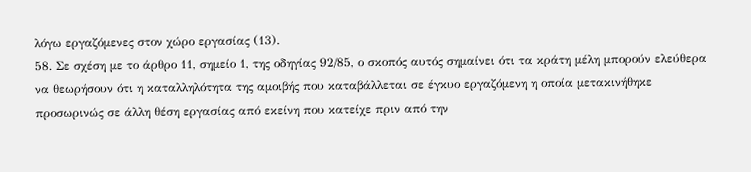λόγω εργαζόμενες στον χώρο εργασίας (13).
58. Σε σχέση με το άρθρο 11, σημείο 1, της οδηγίας 92/85, ο σκοπός αυτός σημαίνει ότι τα κράτη μέλη μπορούν ελεύθερα να θεωρήσουν ότι η καταλληλότητα της αμοιβής που καταβάλλεται σε έγκυο εργαζόμενη η οποία μετακινήθηκε προσωρινώς σε άλλη θέση εργασίας από εκείνη που κατείχε πριν από την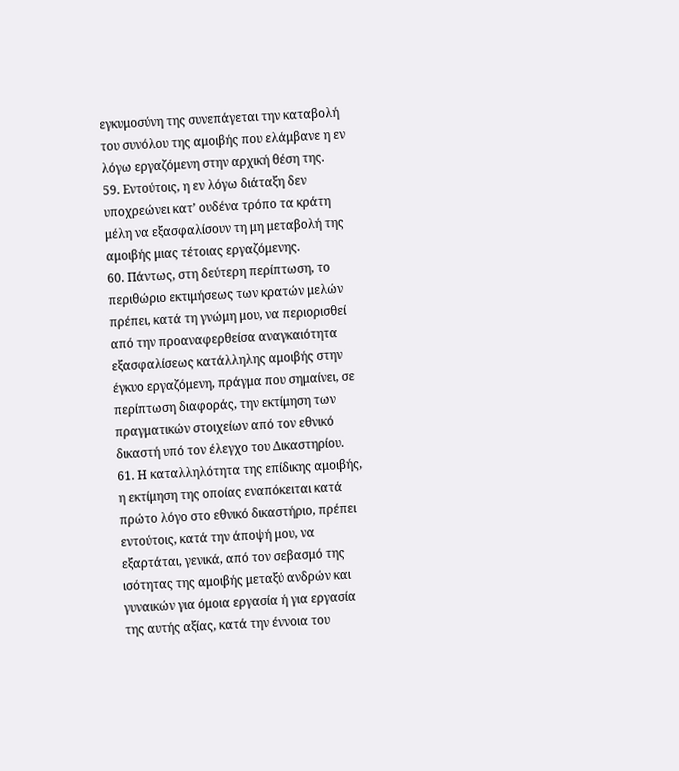εγκυμοσύνη της συνεπάγεται την καταβολή του συνόλου της αμοιβής που ελάμβανε η εν λόγω εργαζόμενη στην αρχική θέση της.
59. Εντούτοις, η εν λόγω διάταξη δεν υποχρεώνει κατ’ ουδένα τρόπο τα κράτη μέλη να εξασφαλίσουν τη μη μεταβολή της αμοιβής μιας τέτοιας εργαζόμενης.
60. Πάντως, στη δεύτερη περίπτωση, το περιθώριο εκτιμήσεως των κρατών μελών πρέπει, κατά τη γνώμη μου, να περιορισθεί από την προαναφερθείσα αναγκαιότητα εξασφαλίσεως κατάλληλης αμοιβής στην έγκυο εργαζόμενη, πράγμα που σημαίνει, σε περίπτωση διαφοράς, την εκτίμηση των πραγματικών στοιχείων από τον εθνικό δικαστή υπό τον έλεγχο του Δικαστηρίου.
61. Η καταλληλότητα της επίδικης αμοιβής, η εκτίμηση της οποίας εναπόκειται κατά πρώτο λόγο στο εθνικό δικαστήριο, πρέπει εντούτοις, κατά την άποψή μου, να εξαρτάται, γενικά, από τον σεβασμό της ισότητας της αμοιβής μεταξύ ανδρών και γυναικών για όμοια εργασία ή για εργασία της αυτής αξίας, κατά την έννοια του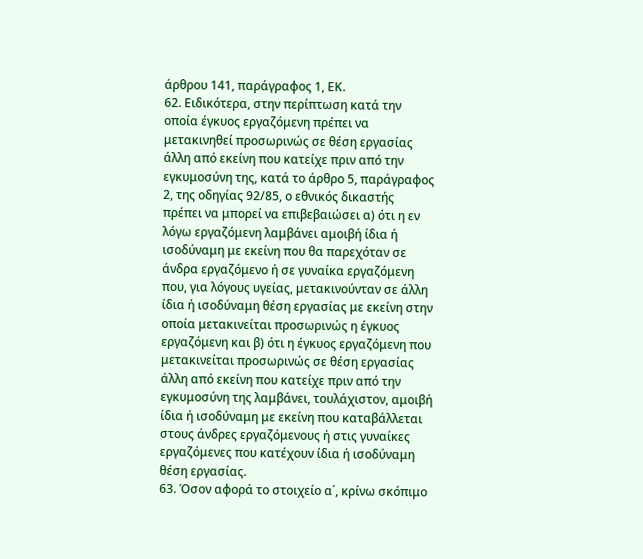άρθρου 141, παράγραφος 1, ΕΚ.
62. Ειδικότερα, στην περίπτωση κατά την οποία έγκυος εργαζόμενη πρέπει να μετακινηθεί προσωρινώς σε θέση εργασίας άλλη από εκείνη που κατείχε πριν από την εγκυμοσύνη της, κατά το άρθρο 5, παράγραφος 2, της οδηγίας 92/85, ο εθνικός δικαστής πρέπει να μπορεί να επιβεβαιώσει α) ότι η εν λόγω εργαζόμενη λαμβάνει αμοιβή ίδια ή ισοδύναμη με εκείνη που θα παρεχόταν σε άνδρα εργαζόμενο ή σε γυναίκα εργαζόμενη που, για λόγους υγείας, μετακινούνταν σε άλλη ίδια ή ισοδύναμη θέση εργασίας με εκείνη στην οποία μετακινείται προσωρινώς η έγκυος εργαζόμενη και β) ότι η έγκυος εργαζόμενη που μετακινείται προσωρινώς σε θέση εργασίας άλλη από εκείνη που κατείχε πριν από την εγκυμοσύνη της λαμβάνει, τουλάχιστον, αμοιβή ίδια ή ισοδύναμη με εκείνη που καταβάλλεται στους άνδρες εργαζόμενους ή στις γυναίκες εργαζόμενες που κατέχουν ίδια ή ισοδύναμη θέση εργασίας.
63. Όσον αφορά το στοιχείο α΄, κρίνω σκόπιμο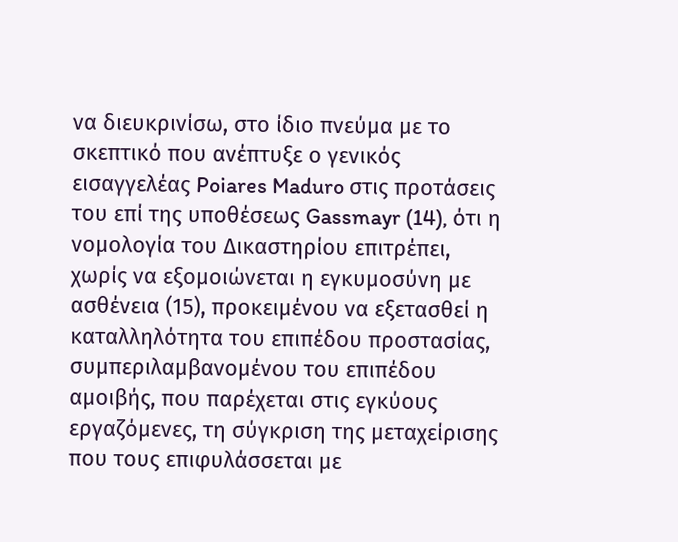να διευκρινίσω, στο ίδιο πνεύμα με το σκεπτικό που ανέπτυξε ο γενικός εισαγγελέας Poiares Maduro στις προτάσεις του επί της υποθέσεως Gassmayr (14), ότι η νομολογία του Δικαστηρίου επιτρέπει, χωρίς να εξομοιώνεται η εγκυμοσύνη με ασθένεια (15), προκειμένου να εξετασθεί η καταλληλότητα του επιπέδου προστασίας, συμπεριλαμβανομένου του επιπέδου αμοιβής, που παρέχεται στις εγκύους εργαζόμενες, τη σύγκριση της μεταχείρισης που τους επιφυλάσσεται με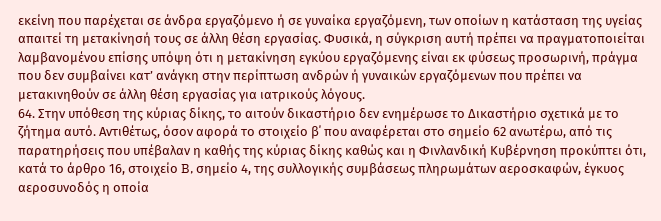εκείνη που παρέχεται σε άνδρα εργαζόμενο ή σε γυναίκα εργαζόμενη, των οποίων η κατάσταση της υγείας απαιτεί τη μετακίνησή τους σε άλλη θέση εργασίας. Φυσικά, η σύγκριση αυτή πρέπει να πραγματοποιείται λαμβανομένου επίσης υπόψη ότι η μετακίνηση εγκύου εργαζόμενης είναι εκ φύσεως προσωρινή, πράγμα που δεν συμβαίνει κατ’ ανάγκη στην περίπτωση ανδρών ή γυναικών εργαζόμενων που πρέπει να μετακινηθούν σε άλλη θέση εργασίας για ιατρικούς λόγους.
64. Στην υπόθεση της κύριας δίκης, το αιτούν δικαστήριο δεν ενημέρωσε το Δικαστήριο σχετικά με το ζήτημα αυτό. Αντιθέτως, όσον αφορά το στοιχείο β΄ που αναφέρεται στο σημείο 62 ανωτέρω, από τις παρατηρήσεις που υπέβαλαν η καθής της κύριας δίκης καθώς και η Φινλανδική Κυβέρνηση προκύπτει ότι, κατά το άρθρο 16, στοιχείο B, σημείο 4, της συλλογικής συμβάσεως πληρωμάτων αεροσκαφών, έγκυος αεροσυνοδός η οποία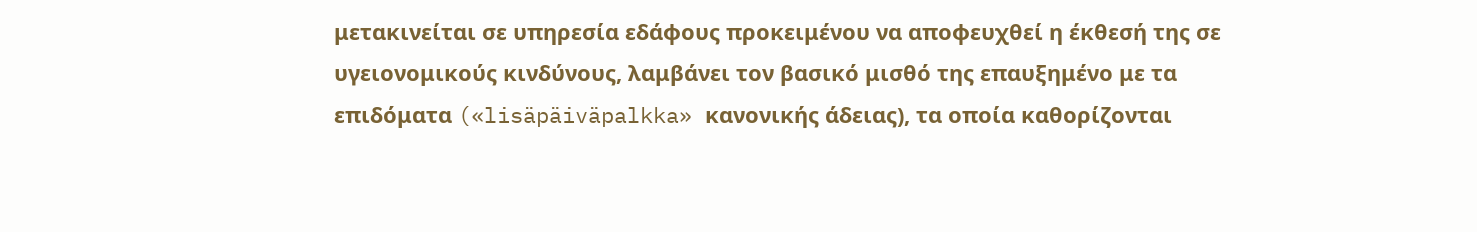μετακινείται σε υπηρεσία εδάφους προκειμένου να αποφευχθεί η έκθεσή της σε υγειονομικούς κινδύνους, λαμβάνει τον βασικό μισθό της επαυξημένο με τα επιδόματα («lisäpäiväpalkka» κανονικής άδειας), τα οποία καθορίζονται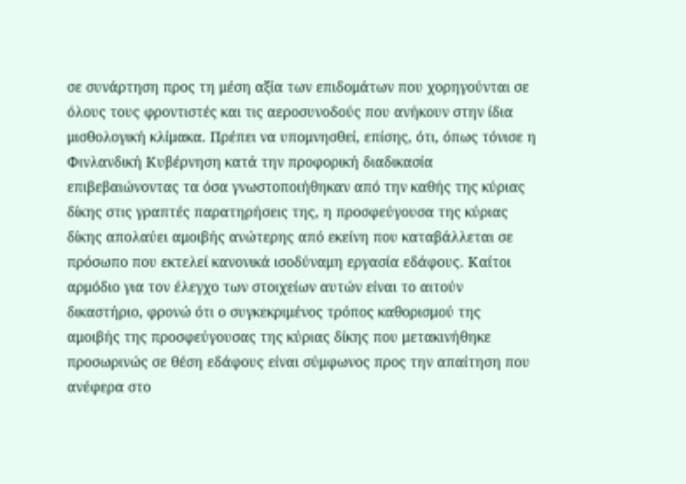σε συνάρτηση προς τη μέση αξία των επιδομάτων που χορηγούνται σε όλους τους φροντιστές και τις αεροσυνοδούς που ανήκουν στην ίδια μισθολογική κλίμακα. Πρέπει να υπομνησθεί, επίσης, ότι, όπως τόνισε η Φινλανδική Κυβέρνηση κατά την προφορική διαδικασία επιβεβαιώνοντας τα όσα γνωστοποιήθηκαν από την καθής της κύριας δίκης στις γραπτές παρατηρήσεις της, η προσφεύγουσα της κύριας δίκης απολαύει αμοιβής ανώτερης από εκείνη που καταβάλλεται σε πρόσωπο που εκτελεί κανονικά ισοδύναμη εργασία εδάφους. Καίτοι αρμόδιο για τον έλεγχο των στοιχείων αυτών είναι το αιτούν δικαστήριο, φρονώ ότι ο συγκεκριμένος τρόπος καθορισμού της αμοιβής της προσφεύγουσας της κύριας δίκης που μετακινήθηκε προσωρινώς σε θέση εδάφους είναι σύμφωνος προς την απαίτηση που ανέφερα στο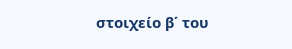στοιχείο β΄ του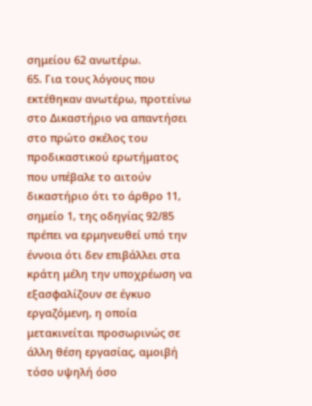σημείου 62 ανωτέρω.
65. Για τους λόγους που εκτέθηκαν ανωτέρω, προτείνω στο Δικαστήριο να απαντήσει στο πρώτο σκέλος του προδικαστικού ερωτήματος που υπέβαλε το αιτούν δικαστήριο ότι το άρθρο 11, σημείο 1, της οδηγίας 92/85 πρέπει να ερμηνευθεί υπό την έννοια ότι δεν επιβάλλει στα κράτη μέλη την υποχρέωση να εξασφαλίζουν σε έγκυο εργαζόμενη, η οποία μετακινείται προσωρινώς σε άλλη θέση εργασίας, αμοιβή τόσο υψηλή όσο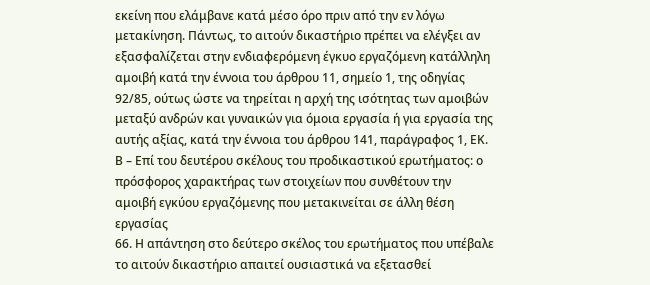εκείνη που ελάμβανε κατά μέσο όρο πριν από την εν λόγω μετακίνηση. Πάντως, το αιτούν δικαστήριο πρέπει να ελέγξει αν εξασφαλίζεται στην ενδιαφερόμενη έγκυο εργαζόμενη κατάλληλη αμοιβή κατά την έννοια του άρθρου 11, σημείο 1, της οδηγίας 92/85, ούτως ώστε να τηρείται η αρχή της ισότητας των αμοιβών μεταξύ ανδρών και γυναικών για όμοια εργασία ή για εργασία της αυτής αξίας, κατά την έννοια του άρθρου 141, παράγραφος 1, ΕΚ.
Β – Επί του δευτέρου σκέλους του προδικαστικού ερωτήματος: ο πρόσφορος χαρακτήρας των στοιχείων που συνθέτουν την αμοιβή εγκύου εργαζόμενης που μετακινείται σε άλλη θέση εργασίας
66. Η απάντηση στο δεύτερο σκέλος του ερωτήματος που υπέβαλε το αιτούν δικαστήριο απαιτεί ουσιαστικά να εξετασθεί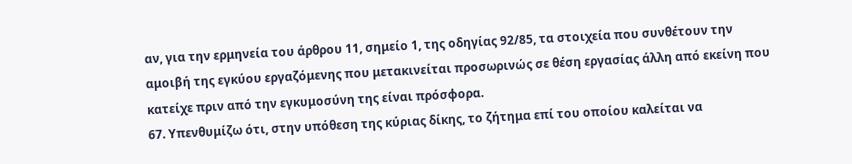αν, για την ερμηνεία του άρθρου 11, σημείο 1, της οδηγίας 92/85, τα στοιχεία που συνθέτουν την αμοιβή της εγκύου εργαζόμενης που μετακινείται προσωρινώς σε θέση εργασίας άλλη από εκείνη που κατείχε πριν από την εγκυμοσύνη της είναι πρόσφορα.
67. Υπενθυμίζω ότι, στην υπόθεση της κύριας δίκης, το ζήτημα επί του οποίου καλείται να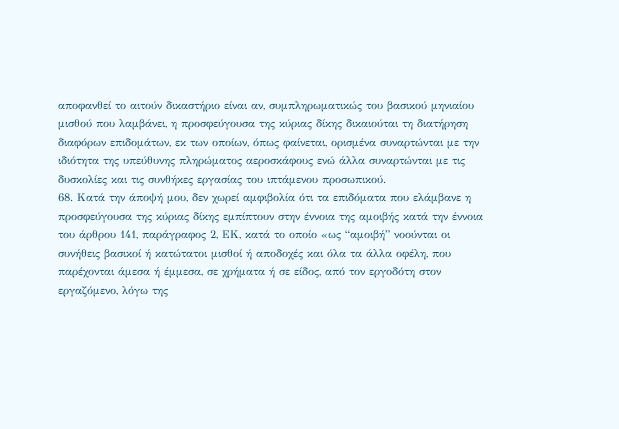αποφανθεί το αιτούν δικαστήριο είναι αν, συμπληρωματικώς του βασικού μηνιαίου μισθού που λαμβάνει, η προσφεύγουσα της κύριας δίκης δικαιούται τη διατήρηση διαφόρων επιδομάτων, εκ των οποίων, όπως φαίνεται, ορισμένα συναρτώνται με την ιδιότητα της υπεύθυνης πληρώματος αεροσκάφους ενώ άλλα συναρτώνται με τις δυσκολίες και τις συνθήκες εργασίας του ιπτάμενου προσωπικού.
68. Κατά την άποψή μου, δεν χωρεί αμφιβολία ότι τα επιδόματα που ελάμβανε η προσφεύγουσα της κύριας δίκης εμπίπτουν στην έννοια της αμοιβής κατά την έννοια του άρθρου 141, παράγραφος 2, ΕΚ, κατά το οποίο «ως “αμοιβή” νοούνται οι συνήθεις βασικοί ή κατώτατοι μισθοί ή αποδοχές και όλα τα άλλα οφέλη, που παρέχονται άμεσα ή έμμεσα, σε χρήματα ή σε είδος, από τον εργοδότη στον εργαζόμενο, λόγω της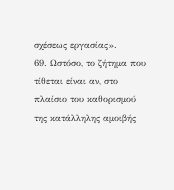σχέσεως εργασίας».
69. Ωστόσο, το ζήτημα που τίθεται είναι αν, στο πλαίσιο του καθορισμού της κατάλληλης αμοιβής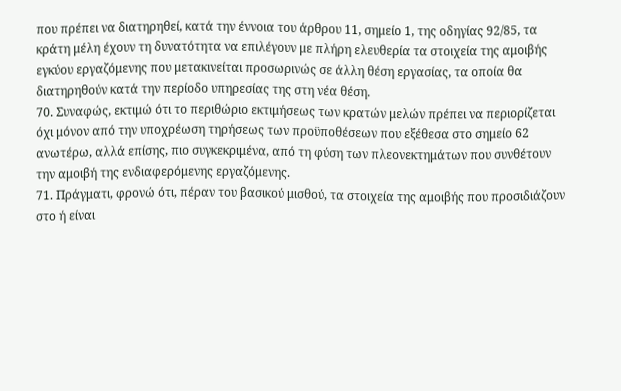που πρέπει να διατηρηθεί, κατά την έννοια του άρθρου 11, σημείο 1, της οδηγίας 92/85, τα κράτη μέλη έχουν τη δυνατότητα να επιλέγουν με πλήρη ελευθερία τα στοιχεία της αμοιβής εγκύου εργαζόμενης που μετακινείται προσωρινώς σε άλλη θέση εργασίας, τα οποία θα διατηρηθούν κατά την περίοδο υπηρεσίας της στη νέα θέση.
70. Συναφώς, εκτιμώ ότι το περιθώριο εκτιμήσεως των κρατών μελών πρέπει να περιορίζεται όχι μόνον από την υποχρέωση τηρήσεως των προϋποθέσεων που εξέθεσα στο σημείο 62 ανωτέρω, αλλά επίσης, πιο συγκεκριμένα, από τη φύση των πλεονεκτημάτων που συνθέτουν την αμοιβή της ενδιαφερόμενης εργαζόμενης.
71. Πράγματι, φρονώ ότι, πέραν του βασικού μισθού, τα στοιχεία της αμοιβής που προσιδιάζουν στο ή είναι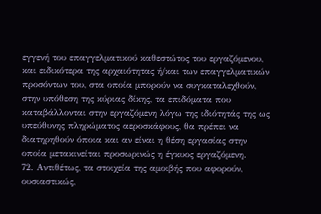εγγενή του επαγγελματικού καθεστώτος του εργαζόμενου, και ειδικότερα της αρχαιότητας ή/και των επαγγελματικών προσόντων του, στα οποία μπορούν να συγκαταλεχθούν, στην υπόθεση της κύριας δίκης, τα επιδόματα που καταβάλλονται στην εργαζόμενη λόγω της ιδιότητάς της ως υπεύθυνης πληρώματος αεροσκάφους, θα πρέπει να διατηρηθούν όποια και αν είναι η θέση εργασίας στην οποία μετακινείται προσωρινώς η έγκυος εργαζόμενη.
72. Αντιθέτως, τα στοιχεία της αμοιβής που αφορούν, ουσιαστικώς,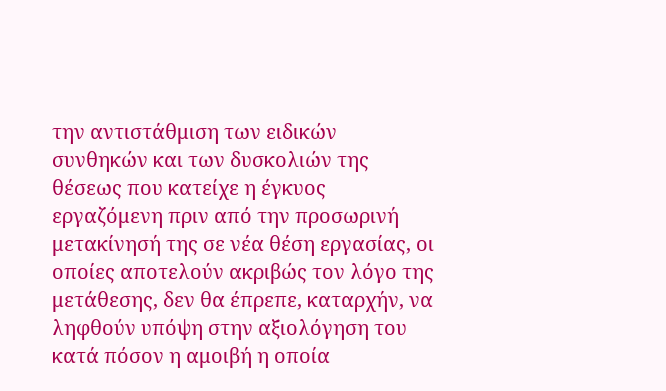την αντιστάθμιση των ειδικών συνθηκών και των δυσκολιών της θέσεως που κατείχε η έγκυος εργαζόμενη πριν από την προσωρινή μετακίνησή της σε νέα θέση εργασίας, οι οποίες αποτελούν ακριβώς τον λόγο της μετάθεσης, δεν θα έπρεπε, καταρχήν, να ληφθούν υπόψη στην αξιολόγηση του κατά πόσον η αμοιβή η οποία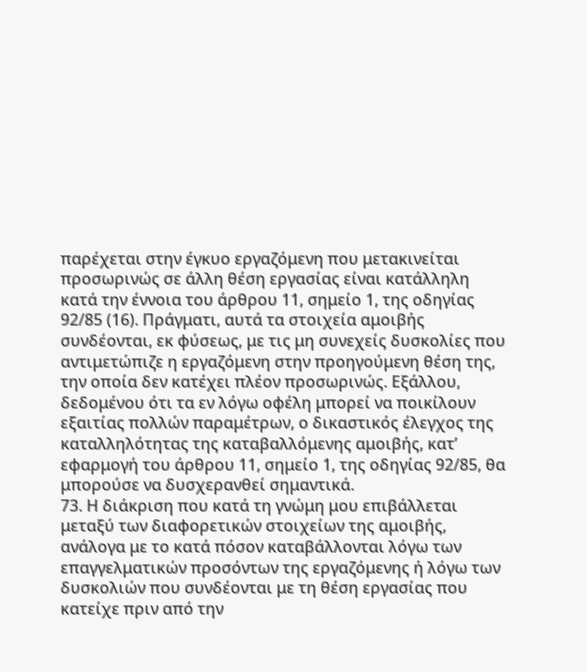παρέχεται στην έγκυο εργαζόμενη που μετακινείται προσωρινώς σε άλλη θέση εργασίας είναι κατάλληλη κατά την έννοια του άρθρου 11, σημείο 1, της οδηγίας 92/85 (16). Πράγματι, αυτά τα στοιχεία αμοιβής συνδέονται, εκ φύσεως, με τις μη συνεχείς δυσκολίες που αντιμετώπιζε η εργαζόμενη στην προηγούμενη θέση της, την οποία δεν κατέχει πλέον προσωρινώς. Εξάλλου, δεδομένου ότι τα εν λόγω οφέλη μπορεί να ποικίλουν εξαιτίας πολλών παραμέτρων, ο δικαστικός έλεγχος της καταλληλότητας της καταβαλλόμενης αμοιβής, κατ’ εφαρμογή του άρθρου 11, σημείο 1, της οδηγίας 92/85, θα μπορούσε να δυσχερανθεί σημαντικά.
73. Η διάκριση που κατά τη γνώμη μου επιβάλλεται μεταξύ των διαφορετικών στοιχείων της αμοιβής, ανάλογα με το κατά πόσον καταβάλλονται λόγω των επαγγελματικών προσόντων της εργαζόμενης ή λόγω των δυσκολιών που συνδέονται με τη θέση εργασίας που κατείχε πριν από την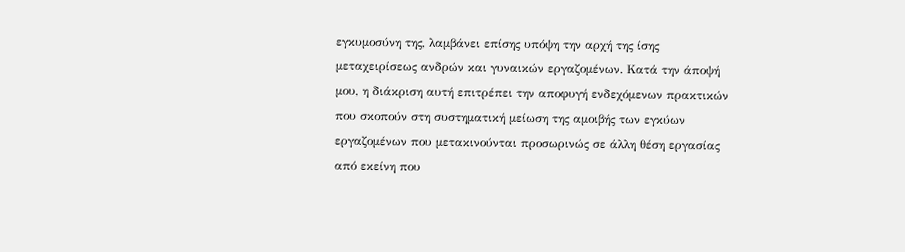εγκυμοσύνη της, λαμβάνει επίσης υπόψη την αρχή της ίσης μεταχειρίσεως ανδρών και γυναικών εργαζομένων. Κατά την άποψή μου, η διάκριση αυτή επιτρέπει την αποφυγή ενδεχόμενων πρακτικών που σκοπούν στη συστηματική μείωση της αμοιβής των εγκύων εργαζομένων που μετακινούνται προσωρινώς σε άλλη θέση εργασίας από εκείνη που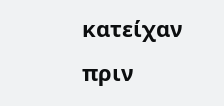κατείχαν πριν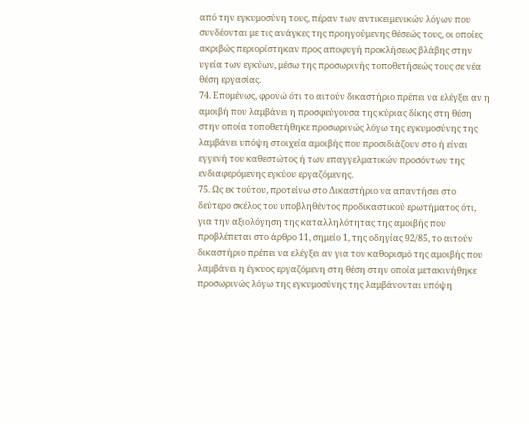από την εγκυμοσύνη τους, πέραν των αντικειμενικών λόγων που συνδέονται με τις ανάγκες της προηγούμενης θέσεώς τους, οι οποίες ακριβώς περιορίστηκαν προς αποφυγή προκλήσεως βλάβης στην υγεία των εγκύων, μέσω της προσωρινής τοποθετήσεώς τους σε νέα θέση εργασίας.
74. Επομένως, φρονώ ότι το αιτούν δικαστήριο πρέπει να ελέγξει αν η αμοιβή που λαμβάνει η προσφεύγουσα της κύριας δίκης στη θέση στην οποία τοποθετήθηκε προσωρινώς λόγω της εγκυμοσύνης της λαμβάνει υπόψη στοιχεία αμοιβής που προσιδιάζουν στο ή είναι εγγενή του καθεστώτος ή των επαγγελματικών προσόντων της ενδιαφερόμενης εγκύου εργαζόμενης.
75. Ως εκ τούτου, προτείνω στο Δικαστήριο να απαντήσει στο δεύτερο σκέλος του υποβληθέντος προδικαστικού ερωτήματος ότι, για την αξιολόγηση της καταλληλότητας της αμοιβής που προβλέπεται στο άρθρο 11, σημείο 1, της οδηγίας 92/85, το αιτούν δικαστήριο πρέπει να ελέγξει αν για τον καθορισμό της αμοιβής που λαμβάνει η έγκυος εργαζόμενη στη θέση στην οποία μετακινήθηκε προσωρινώς λόγω της εγκυμοσύνης της λαμβάνονται υπόψη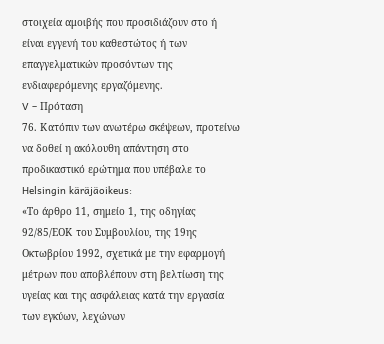στοιχεία αμοιβής που προσιδιάζουν στο ή είναι εγγενή του καθεστώτος ή των επαγγελματικών προσόντων της ενδιαφερόμενης εργαζόμενης.
V – Πρόταση
76. Κατόπιν των ανωτέρω σκέψεων, προτείνω να δοθεί η ακόλουθη απάντηση στο προδικαστικό ερώτημα που υπέβαλε το Helsingin käräjäoikeus:
«Το άρθρο 11, σημείο 1, της οδηγίας 92/85/ΕΟΚ του Συμβουλίου, της 19ης Οκτωβρίου 1992, σχετικά με την εφαρμογή μέτρων που αποβλέπουν στη βελτίωση της υγείας και της ασφάλειας κατά την εργασία των εγκύων, λεχώνων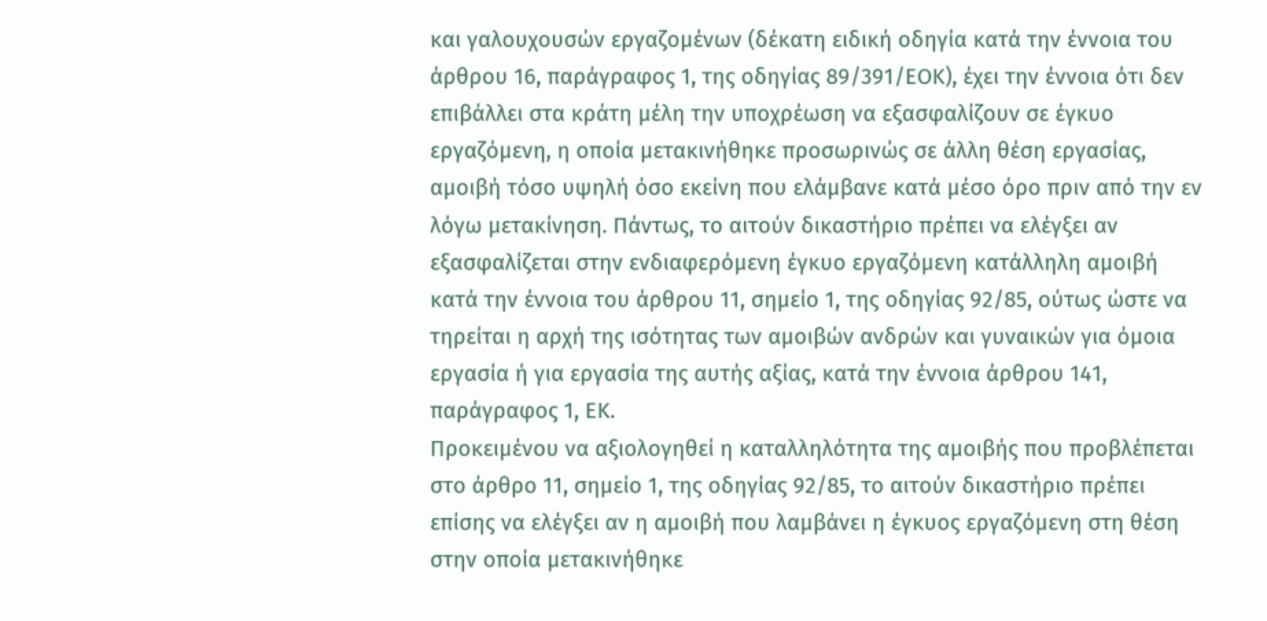και γαλουχουσών εργαζομένων (δέκατη ειδική οδηγία κατά την έννοια του άρθρου 16, παράγραφος 1, της οδηγίας 89/391/ΕΟΚ), έχει την έννοια ότι δεν επιβάλλει στα κράτη μέλη την υποχρέωση να εξασφαλίζουν σε έγκυο εργαζόμενη, η οποία μετακινήθηκε προσωρινώς σε άλλη θέση εργασίας, αμοιβή τόσο υψηλή όσο εκείνη που ελάμβανε κατά μέσο όρο πριν από την εν λόγω μετακίνηση. Πάντως, το αιτούν δικαστήριο πρέπει να ελέγξει αν εξασφαλίζεται στην ενδιαφερόμενη έγκυο εργαζόμενη κατάλληλη αμοιβή κατά την έννοια του άρθρου 11, σημείο 1, της οδηγίας 92/85, ούτως ώστε να τηρείται η αρχή της ισότητας των αμοιβών ανδρών και γυναικών για όμοια εργασία ή για εργασία της αυτής αξίας, κατά την έννοια άρθρου 141, παράγραφος 1, ΕΚ.
Προκειμένου να αξιολογηθεί η καταλληλότητα της αμοιβής που προβλέπεται στο άρθρο 11, σημείο 1, της οδηγίας 92/85, το αιτούν δικαστήριο πρέπει επίσης να ελέγξει αν η αμοιβή που λαμβάνει η έγκυος εργαζόμενη στη θέση στην οποία μετακινήθηκε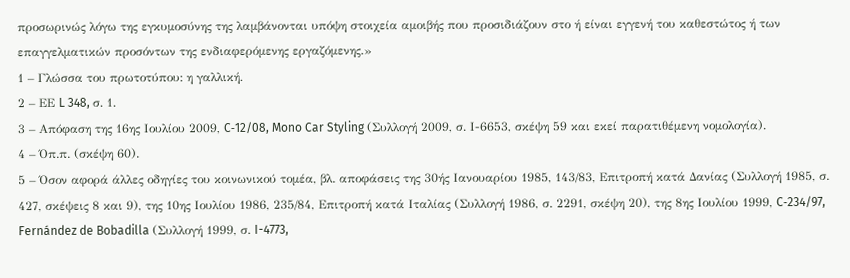προσωρινώς λόγω της εγκυμοσύνης της λαμβάνονται υπόψη στοιχεία αμοιβής που προσιδιάζουν στο ή είναι εγγενή του καθεστώτος ή των επαγγελματικών προσόντων της ενδιαφερόμενης εργαζόμενης.»
1 – Γλώσσα του πρωτοτύπου: η γαλλική.
2 – ΕΕ L 348, σ. 1.
3 – Απόφαση της 16ης Ιουλίου 2009, C‑12/08, Mono Car Styling (Συλλογή 2009, σ. Ι-6653, σκέψη 59 και εκεί παρατιθέμενη νομολογία).
4 – Όπ.π. (σκέψη 60).
5 – Όσον αφορά άλλες οδηγίες του κοινωνικού τομέα, βλ. αποφάσεις της 30ής Ιανουαρίου 1985, 143/83, Επιτροπή κατά Δανίας (Συλλογή 1985, σ. 427, σκέψεις 8 και 9), της 10ης Ιουλίου 1986, 235/84, Επιτροπή κατά Ιταλίας (Συλλογή 1986, σ. 2291, σκέψη 20), της 8ης Ιουλίου 1999, C‑234/97, Fernández de Bobadilla (Συλλογή 1999, σ. I-4773,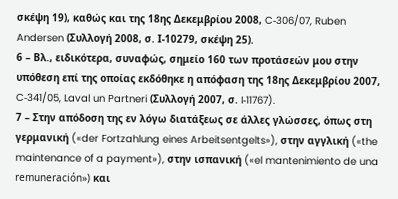σκέψη 19), καθώς και της 18ης Δεκεμβρίου 2008, C‑306/07, Ruben Andersen (Συλλογή 2008, σ. Ι-10279, σκέψη 25).
6 – Βλ., ειδικότερα, συναφώς, σημείο 160 των προτάσεών μου στην υπόθεση επί της οποίας εκδόθηκε η απόφαση της 18ης Δεκεμβρίου 2007, C‑341/05, Laval un Partneri (Συλλογή 2007, σ. I‑11767).
7 – Στην απόδοση της εν λόγω διατάξεως σε άλλες γλώσσες, όπως στη γερμανική («der Fortzahlung eines Arbeitsentgelts»), στην αγγλική («the maintenance of a payment»), στην ισπανική («el mantenimiento de una remuneración») και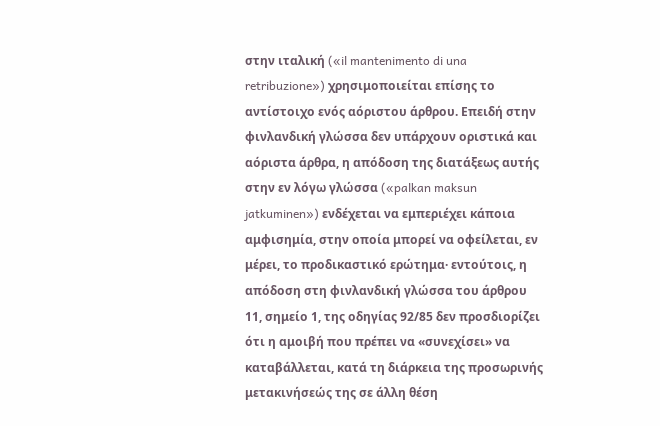στην ιταλική («il mantenimento di una retribuzione») χρησιμοποιείται επίσης το αντίστοιχο ενός αόριστου άρθρου. Επειδή στην φινλανδική γλώσσα δεν υπάρχουν οριστικά και αόριστα άρθρα, η απόδοση της διατάξεως αυτής στην εν λόγω γλώσσα («palkan maksun jatkuminen») ενδέχεται να εμπεριέχει κάποια αμφισημία, στην οποία μπορεί να οφείλεται, εν μέρει, το προδικαστικό ερώτημα· εντούτοις, η απόδοση στη φινλανδική γλώσσα του άρθρου 11, σημείο 1, της οδηγίας 92/85 δεν προσδιορίζει ότι η αμοιβή που πρέπει να «συνεχίσει» να καταβάλλεται, κατά τη διάρκεια της προσωρινής μετακινήσεώς της σε άλλη θέση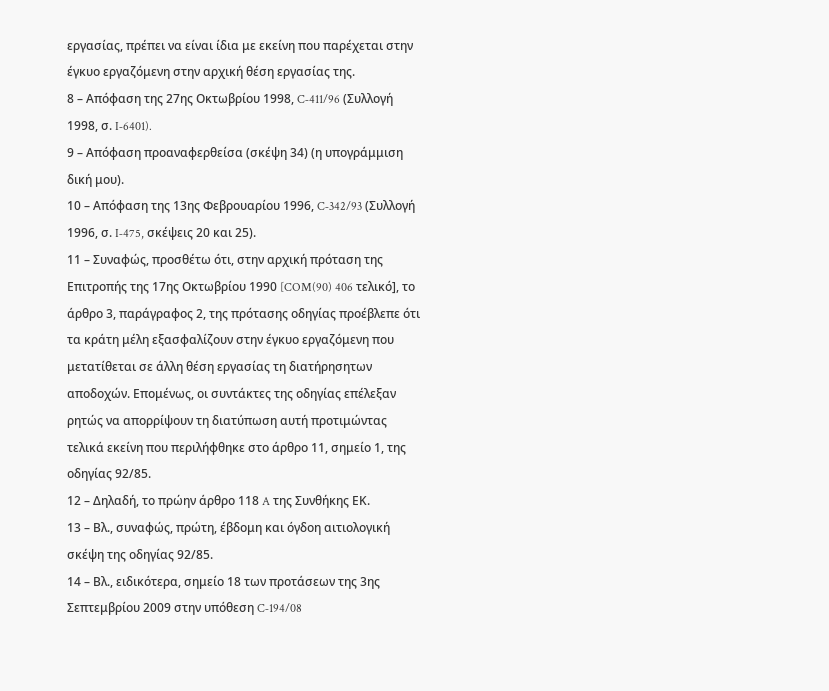εργασίας, πρέπει να είναι ίδια με εκείνη που παρέχεται στην έγκυο εργαζόμενη στην αρχική θέση εργασίας της.
8 – Απόφαση της 27ης Οκτωβρίου 1998, C‑411/96 (Συλλογή 1998, σ. I‑6401).
9 – Απόφαση προαναφερθείσα (σκέψη 34) (η υπογράμμιση δική μου).
10 – Απόφαση της 13ης Φεβρουαρίου 1996, C‑342/93 (Συλλογή 1996, σ. I‑475, σκέψεις 20 και 25).
11 – Συναφώς, προσθέτω ότι, στην αρχική πρόταση της Επιτροπής της 17ης Οκτωβρίου 1990 [COM(90) 406 τελικό], το άρθρο 3, παράγραφος 2, της πρότασης οδηγίας προέβλεπε ότι τα κράτη μέλη εξασφαλίζουν στην έγκυο εργαζόμενη που μετατίθεται σε άλλη θέση εργασίας τη διατήρησητων αποδοχών. Επομένως, οι συντάκτες της οδηγίας επέλεξαν ρητώς να απορρίψουν τη διατύπωση αυτή προτιμώντας τελικά εκείνη που περιλήφθηκε στο άρθρο 11, σημείο 1, της οδηγίας 92/85.
12 – Δηλαδή, το πρώην άρθρο 118 A της Συνθήκης ΕΚ.
13 – Βλ., συναφώς, πρώτη, έβδομη και όγδοη αιτιολογική σκέψη της οδηγίας 92/85.
14 – Βλ., ειδικότερα, σημείο 18 των προτάσεων της 3ης Σεπτεμβρίου 2009 στην υπόθεση C‑194/08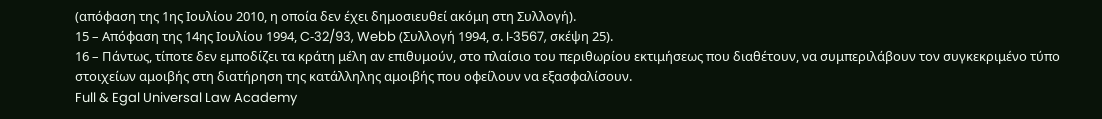(απόφαση της 1ης Ιουλίου 2010, η οποία δεν έχει δημοσιευθεί ακόμη στη Συλλογή).
15 – Απόφαση της 14ης Ιουλίου 1994, C‑32/93, Webb (Συλλογή 1994, σ. I‑3567, σκέψη 25).
16 – Πάντως, τίποτε δεν εμποδίζει τα κράτη μέλη αν επιθυμούν, στο πλαίσιο του περιθωρίου εκτιμήσεως που διαθέτουν, να συμπεριλάβουν τον συγκεκριμένο τύπο στοιχείων αμοιβής στη διατήρηση της κατάλληλης αμοιβής που οφείλουν να εξασφαλίσουν.
Full & Egal Universal Law Academy